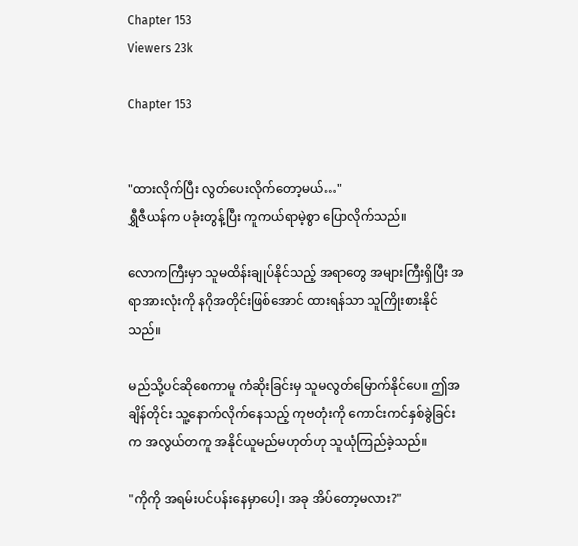Chapter 153
Viewers 23k

Chapter 153


"ထားလိုက်ပြီး လွတ်ပေးလိုက်တော့မယ်…"
ရွှီဇီယန်က ပခုံးတွန့်ပြီး ကူကယ်ရာမဲ့စွာ ပြောလိုက်သည်။

လောကကြီးမှာ သူမထိန်းချုပ်နိုင်သည့် အရာတွေ အများကြီးရှိပြီး အရာအားလုံးကို နဂိုအတိုင်းဖြစ်အောင် ထားရန်သာ သူကြိုးစားနိုင်သည်။

မည်သို့ပင်ဆိုစေကာမူ ကံဆိုးခြင်းမှ သူမလွတ်မြောက်နိုင်ပေ။ ဤအချိန်တိုင်း သူ့နောက်လိုက်နေသည့် ကုဗတုံးကို ကောင်းကင်နှစ်ခွဲခြင်းက အလွယ်တကူ အနိုင်ယူမည်မဟုတ်ဟု သူယုံကြည်ခဲ့သည်။

"ကိုကို အရမ်းပင်ပန်းနေမှာပေါ့၊ အခု အိပ်တော့မလား?"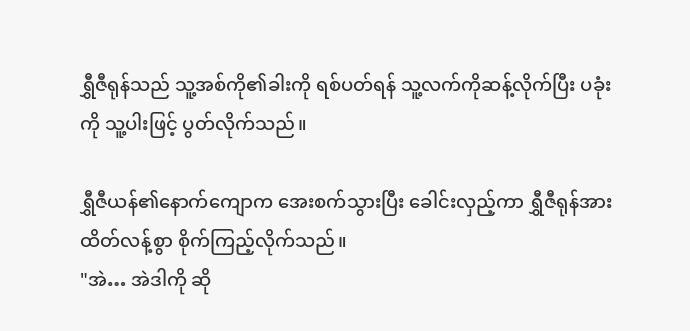ရွှီဇီရုန်သည် သူ့အစ်ကို၏ခါးကို ရစ်ပတ်ရန် သူ့လက်ကိုဆန့်လိုက်ပြီး ပခုံးကို သူ့ပါးဖြင့် ပွတ်လိုက်သည်။

ရွှီဇီယန်၏နောက်ကျောက အေးစက်သွားပြီး ခေါင်းလှည့်ကာ ရွှီဇီရုန်အား ထိတ်လန့်စွာ စိုက်ကြည့်လိုက်သည်။
"အဲ… အဲဒါကို ဆို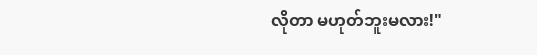လိုတာ မဟုတ်ဘူးမလား!"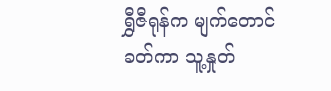ရွှီဇီရုန်က မျက်တောင်ခတ်ကာ သူ့နှုတ်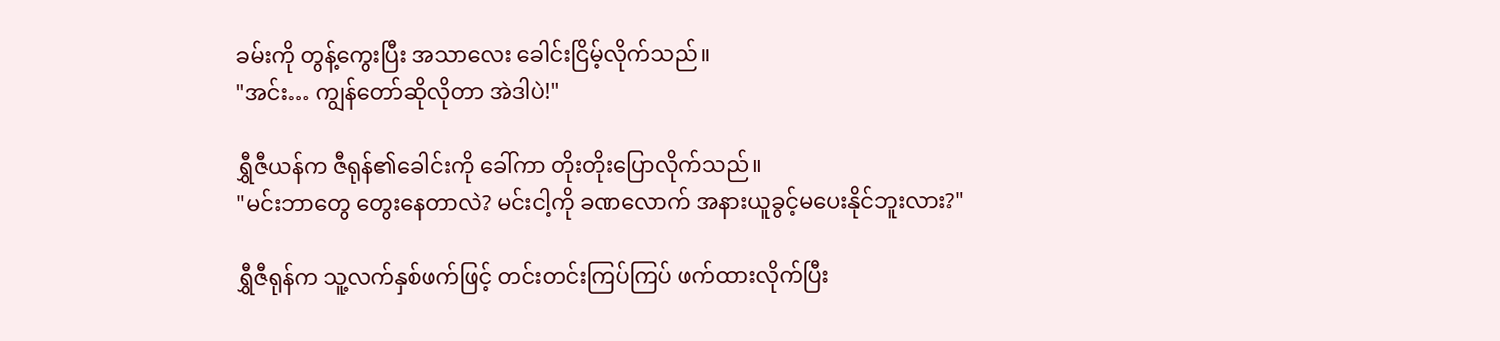ခမ်းကို တွန့်ကွေးပြီး အသာလေး ခေါင်းငြိမ့်လိုက်သည်။
"အင်း… ကျွန်တော်ဆိုလိုတာ အဲဒါပဲ!"

ရွှီဇီယန်က ဇီရုန်၏ခေါင်းကို ခေါ်ကာ တိုးတိုးပြောလိုက်သည်။
"မင်းဘာတွေ တွေးနေတာလဲ? မင်းငါ့ကို ခဏလောက် အနားယူခွင့်မပေးနိုင်ဘူးလား?"

ရွှီဇီရုန်က သူ့လက်နှစ်ဖက်ဖြင့် တင်းတင်းကြပ်ကြပ် ဖက်ထားလိုက်ပြီး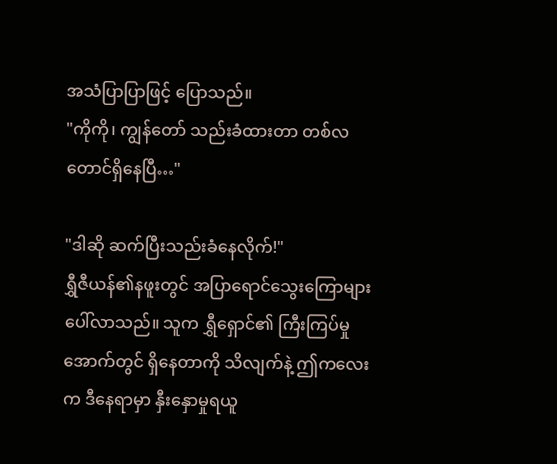အသံပြာပြာဖြင့် ပြောသည်။
"ကိုကို၊ ကျွန်တော် သည်းခံထားတာ တစ်လတောင်ရှိနေပြီ…"

"ဒါဆို ဆက်ပြီးသည်းခံနေလိုက်!"
ရွှီဇီယန်၏နဖူးတွင် အပြာရောင်သွေးကြောများ ပေါ်လာသည်။ သူက ရွှီရှောင်၏ ကြီးကြပ်မှုအောက်တွင် ရှိနေတာကို သိလျက်နဲ့ ဤကလေးက ဒီနေရာမှာ နှီးနှောမှုရယူ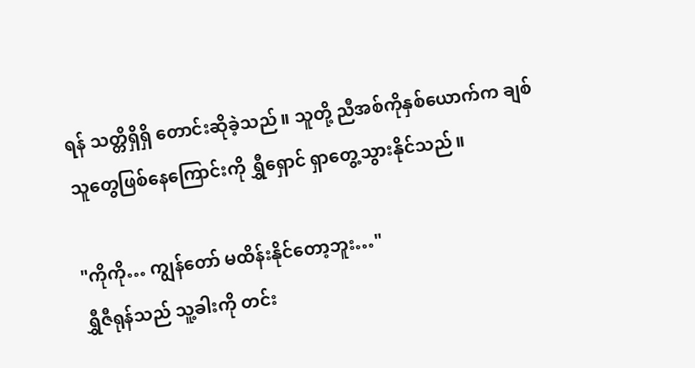ရန် သတ္တိရှိရှိ တောင်းဆိုခဲ့သည်။ သူတို့ ညီအစ်ကိုနှစ်ယောက်က ချစ်သူတွေဖြစ်နေကြောင်းကို ရွှီရှောင် ရှာတွေ့သွားနိုင်သည်။

"ကိုကို… ကျွန်တော် မထိန်းနိုင်တော့ဘူး…"
ရွှီဇီရုန်သည် သူ့ခါးကို တင်း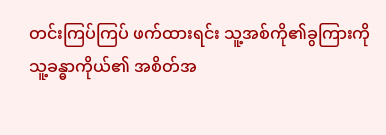တင်းကြပ်ကြပ် ဖက်ထားရင်း သူ့အစ်ကို၏ခွကြားကို သူ့ခန္ဓာကိုယ်၏ အစိတ်အ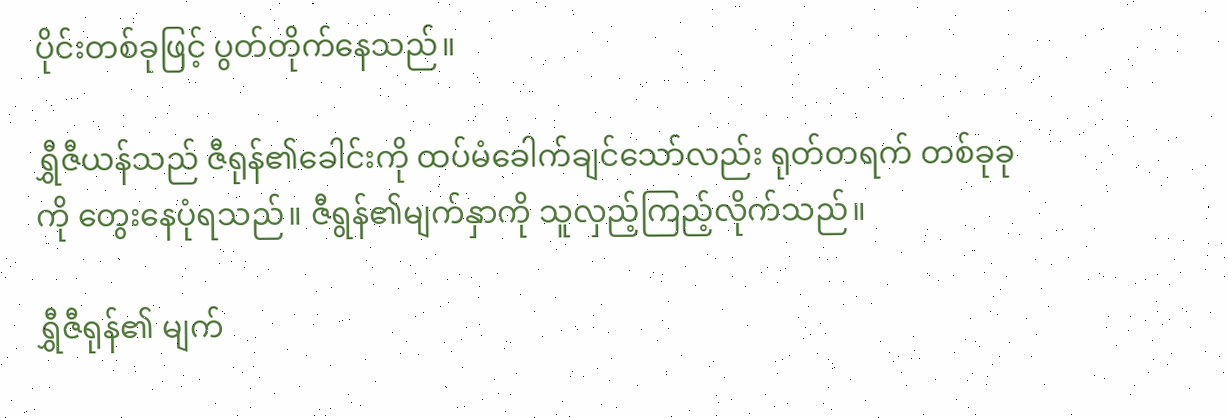ပိုင်းတစ်ခုဖြင့် ပွတ်တိုက်နေသည်။

ရွှီဇီယန်သည် ဇီရုန်၏ခေါင်းကို ထပ်မံခေါက်ချင်သော်လည်း ရုတ်တရက် တစ်ခုခုကို တွေးနေပုံရသည်။ ဇီရွန်၏မျက်နှာကို သူလှည့်ကြည့်လိုက်သည်။

ရွှီဇီရုန်၏ မျက်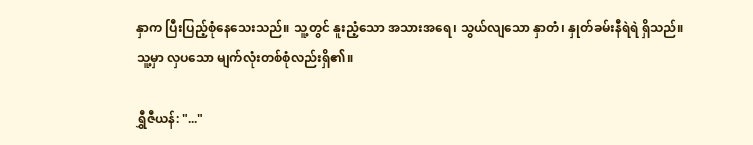နှာက ပြီးပြည့်စုံနေသေးသည်။ သူ့တွင် နူးညံ့သော အသားအရေ၊ သွယ်လျသော နှာတံ၊ နှုတ်ခမ်းနီရဲရဲ ရှိသည်။ သူ့မှာ လှပသော မျက်လုံးတစ်စုံလည်းရှိ၏။

ရွှီဇီယန်: "..."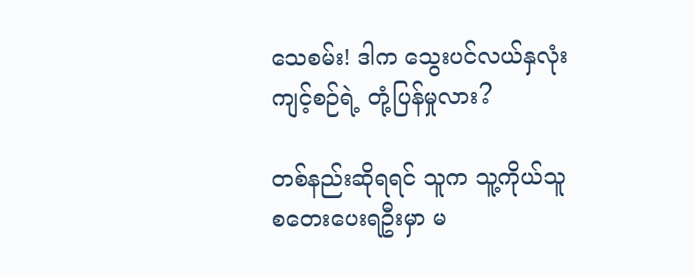သေစမ်း! ဒါက သွေးပင်လယ်နှလုံးကျင့်စဉ်ရဲ့ တုံ့ပြန်မှုလား?

တစ်နည်းဆိုရရင် သူက သူ့ကိုယ်သူ စတေးပေးရဦးမှာ မ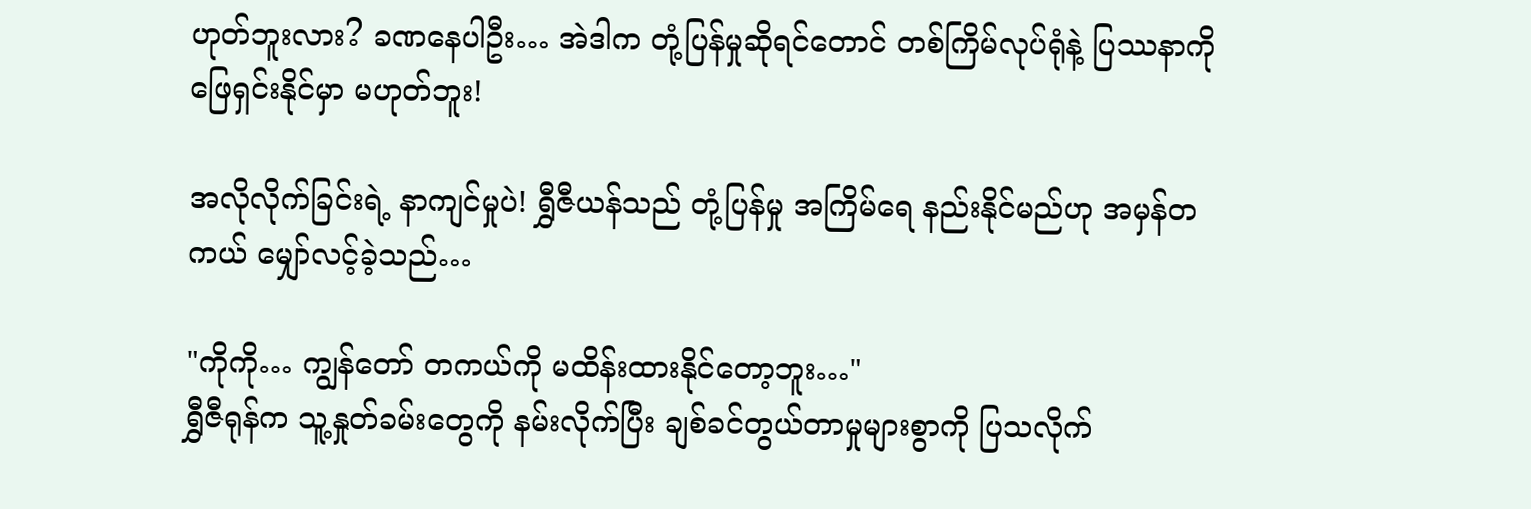ဟုတ်ဘူးလား? ခဏနေပါဦး… အဲဒါက တုံ့ပြန်မှုဆိုရင်တောင် တစ်ကြိမ်လုပ်ရုံနဲ့ ပြဿနာကို ဖြေရှင်းနိုင်မှာ မဟုတ်ဘူး!

အလိုလိုက်ခြင်းရဲ့ နာကျင်မှုပဲ! ရွှီဇီယန်သည် တုံ့ပြန်မှု အကြိမ်ရေ နည်းနိုင်မည်ဟု အမှန်တကယ် မျှော်လင့်ခဲ့သည်…

"ကိုကို… ကျွန်တော် တကယ်ကို မထိန်းထားနိုင်တော့ဘူး…"
ရွှီဇီရုန်က သူ့နှုတ်ခမ်းတွေကို နမ်းလိုက်ပြီး ချစ်ခင်တွယ်တာမှုများစွာကို ပြသလိုက်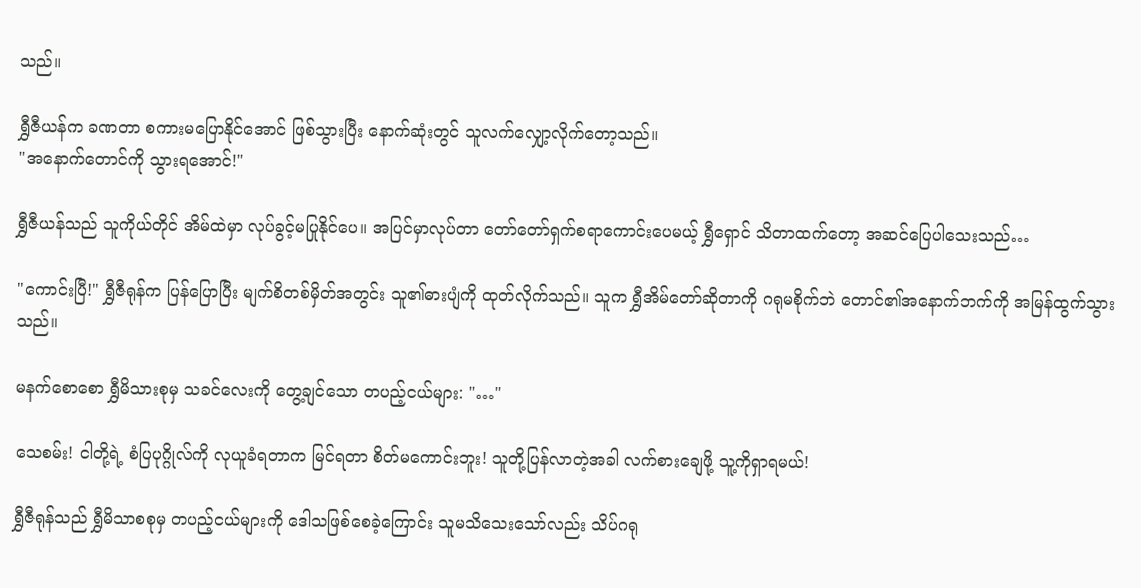သည်။

ရွှီဇီယန်က ခဏတာ စကားမပြောနိုင်အောင် ဖြစ်သွားပြီး နောက်ဆုံးတွင် သူလက်လျှော့လိုက်တော့သည်။
"အနောက်တောင်ကို သွားရအောင်!"

ရွှီဇီယန်သည် သူကိုယ်တိုင် အိမ်ထဲမှာ လုပ်ခွင့်မပြုနိုင်ပေ။ အပြင်မှာလုပ်တာ တော်တော်ရှက်စရာကောင်းပေမယ့် ရွှီရှောင် သိတာထက်တော့ အဆင်ပြေပါသေးသည်…

"ကောင်းပြီ!" ရွှီဇီရုန်က ပြန်ပြောပြီး မျက်စိတစ်မှိတ်အတွင်း သူ၏ဓားပျံကို ထုတ်လိုက်သည်။ သူက ရွှီအိမ်တော်ဆိုတာကို ဂရုမစိုက်ဘဲ တောင်၏အနောက်ဘက်ကို အမြန်ထွက်သွားသည်။

မနက်စောစော ရွှီမိသားစုမှ သခင်လေးကို တွေ့ချင်သော တပည့်ငယ်များ: "…"

သေစမ်း! ငါတို့ရဲ့ စံပြပုဂ္ဂိုလ်ကို လုယူခံရတာက မြင်ရတာ စိတ်မကောင်းဘူး! သူတို့ပြန်လာတဲ့အခါ လက်စားချေဖို့ သူ့ကိုရှာရမယ်!

ရွှီဇီရုန်သည် ရွှီမိသာစစုမှ တပည့်ငယ်များကို ဒေါသဖြစ်စေခဲ့ကြောင်း သူမသိသေးသော်လည်း သိပ်ဂရု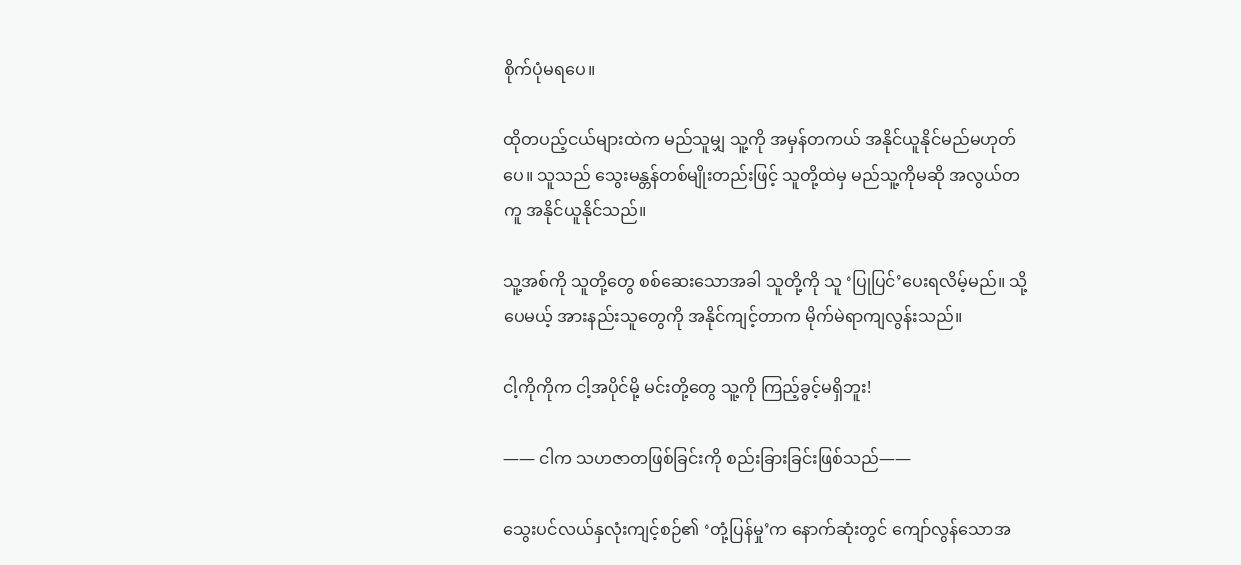စိုက်ပုံမရပေ။

ထိုတပည့်ငယ်များထဲက မည်သူမျှ သူ့ကို အမှန်တကယ် အနိုင်ယူနိုင်မည်မဟုတ်ပေ။ သူသည် သွေးမန္တန်တစ်မျိုးတည်းဖြင့် သူတို့ထဲမှ မည်သူ့ကိုမဆို အလွယ်တကူ အနိုင်ယူနိုင်သည်။

သူ့အစ်ကို သူတို့တွေ စစ်ဆေးသောအခါ သူတို့ကို သူ ‘ပြုပြင်’ပေးရလိမ့်မည်။ သို့ပေမယ့် အားနည်းသူတွေကို အနိုင်ကျင့်တာက မိုက်မဲရာကျလွန်းသည်။

ငါ့ကိုကိုက ငါ့အပိုင်မို့ မင်းတို့တွေ သူ့ကို ကြည့်ခွင့်မရှိဘူး!

—— ငါက သဟဇာတဖြစ်ခြင်းကို စည်းခြားခြင်းဖြစ်သည်——

သွေးပင်လယ်နှလုံးကျင့်စဉ်၏ ‘တုံ့ပြန်မှု’က နောက်ဆုံးတွင် ကျော်လွန်သောအ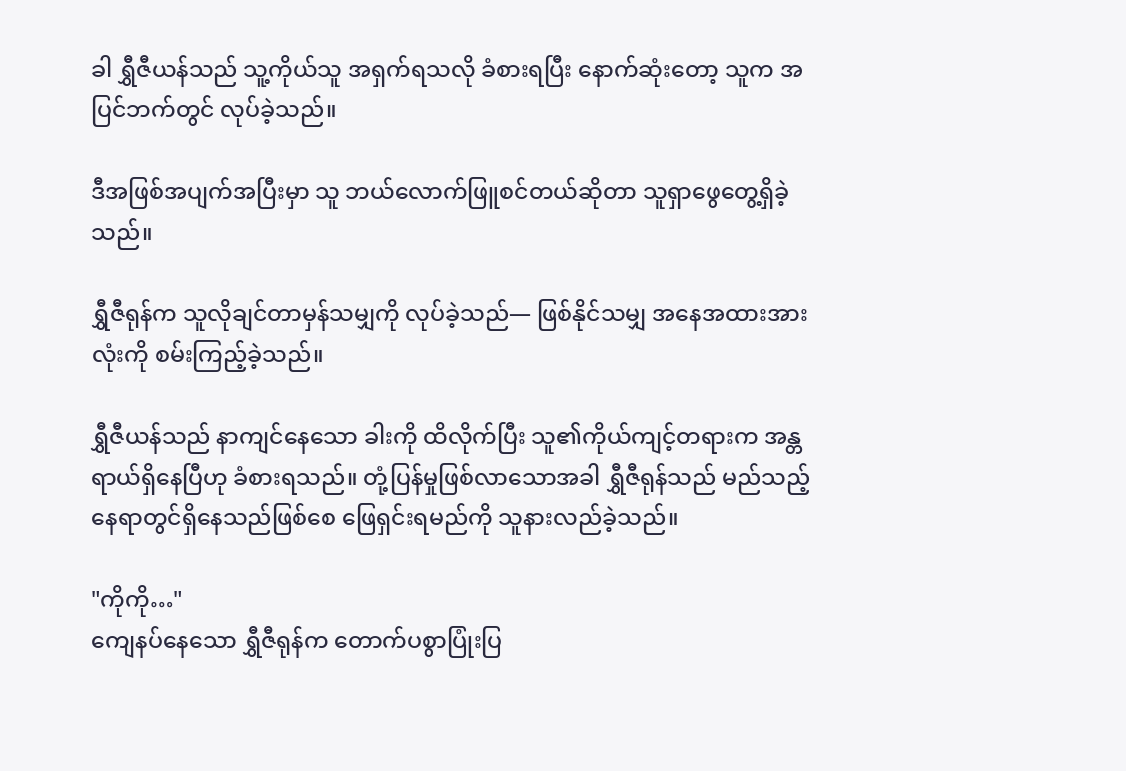ခါ ရွှီဇီယန်သည် သူ့ကိုယ်သူ အရှက်ရသလို ခံစားရပြီး နောက်ဆုံးတော့ သူက အပြင်ဘက်တွင် လုပ်ခဲ့သည်။

ဒီအဖြစ်အပျက်အပြီးမှာ သူ ဘယ်လောက်ဖြူစင်တယ်ဆိုတာ သူရှာဖွေတွေ့ရှိခဲ့သည်။

ရွှီဇီရုန်က သူလိုချင်တာမှန်သမျှကို လုပ်ခဲ့သည်— ဖြစ်နိုင်သမျှ အနေအထားအားလုံးကို စမ်းကြည့်ခဲ့သည်။

ရွှီဇီယန်သည် နာကျင်နေသော ခါးကို ထိလိုက်ပြီး သူ၏ကိုယ်ကျင့်တရားက အန္တရာယ်ရှိနေပြီဟု ခံစားရသည်။ တုံ့ပြန်မှုဖြစ်လာသောအခါ ရွှီဇီရုန်သည် မည်သည့်နေရာတွင်ရှိနေသည်ဖြစ်စေ ဖြေရှင်းရမည်ကို သူနားလည်ခဲ့သည်။

"ကိုကို…"
ကျေနပ်နေသော ရွှီဇီရုန်က တောက်ပစွာပြုံးပြ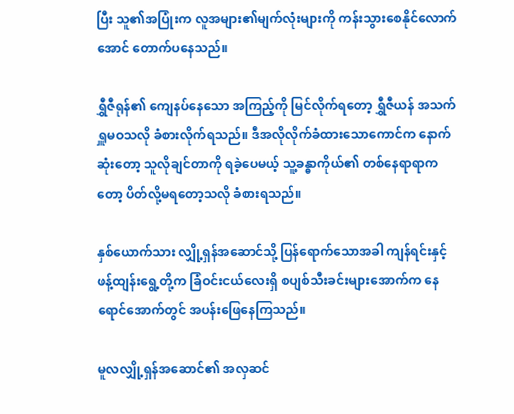ပြီး သူ၏အပြုံးက လူအများ၏မျက်လုံးများကို ကန်းသွားစေနိုင်လောက်အောင် တောက်ပနေသည်။

ရွှီဇီရုန်၏ ကျေနပ်နေသော အကြည့်ကို မြင်လိုက်ရတော့ ရွှီဇီယန် အသက်ရှူမဝသလို ခံစားလိုက်ရသည်။ ဒီအလိုလိုက်ခံထားသောကောင်က နောက်ဆုံးတော့ သူလိုချင်တာကို ရခဲ့ပေမယ့် သူ့ခန္ဓာကိုယ်၏ တစ်နေရာရာကတော့ ပိတ်လို့မရတော့သလို ခံစားရသည်။

နှစ်ယောက်သား လျှို့ရှန်အဆောင်သို့ ပြန်ရောက်သောအခါ ကျန်ရင်းနှင့် ဖန့်ထျန်းရွေ့တို့က ခြံဝင်းငယ်လေးရှိ စပျစ်သီးခင်းများအောက်က နေရောင်အောက်တွင် အပန်းဖြေနေကြသည်။

မူလလျှို့ရှန်အဆောင်၏ အလှဆင်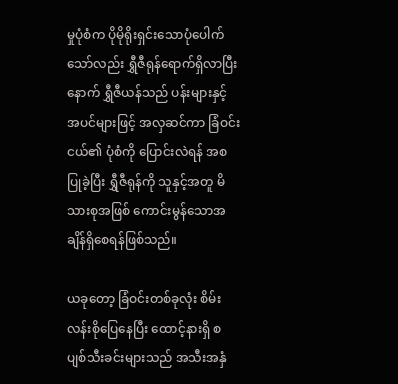မှုပုံစံက ပိုမိုရိုးရှင်းသောပုံပေါက်သော်လည်း ရွှီဇီရုန်ရောက်ရှိလာပြီးနောက် ရွှီဇီယန်သည် ပန်းများနှင့် အပင်များဖြင့် အလှဆင်ကာ ခြံဝင်းငယ်၏ ပုံစံကို ပြောင်းလဲရန် အစပြုခဲ့ပြီး ရွှီဇီရုန်ကို သူနှင့်အတူ မိသားစုအဖြစ် ကောင်းမွန်သောအချိန်ရှိစေရန်ဖြစ်သည်။

ယခုတော့ ခြံဝင်းတစ်ခုလုံး စိမ်းလန်းစိုပြေနေပြီး ထောင့်နားရှိ စပျစ်သီးခင်းများသည် အသီးအနှံ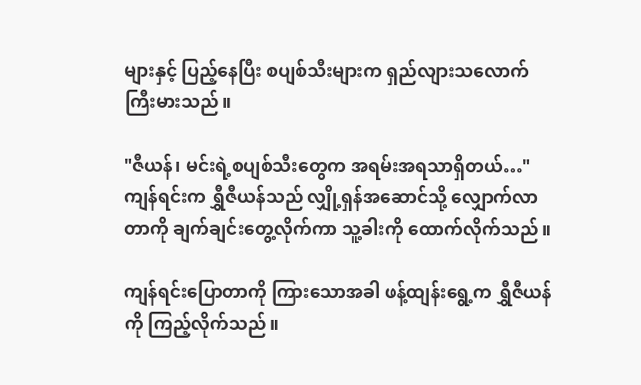များနှင့် ပြည့်နေပြီး စပျစ်သီးများက ရှည်လျားသလောက် ကြီးမားသည်။

"ဇီယန်၊ မင်းရဲ့စပျစ်သီးတွေက အရမ်းအရသာရှိတယ်…"
ကျန်ရင်းက ရွှီဇီယန်သည် လျှို့ရှန်အဆောင်သို့ လျှောက်လာတာကို ချက်ချင်းတွေ့လိုက်ကာ သူ့ခါးကို ထောက်လိုက်သည်။

ကျန်ရင်းပြောတာကို ကြားသောအခါ ဖန့်ထျန်းရွေ့က ရွှီဇီယန်ကို ကြည့်လိုက်သည်။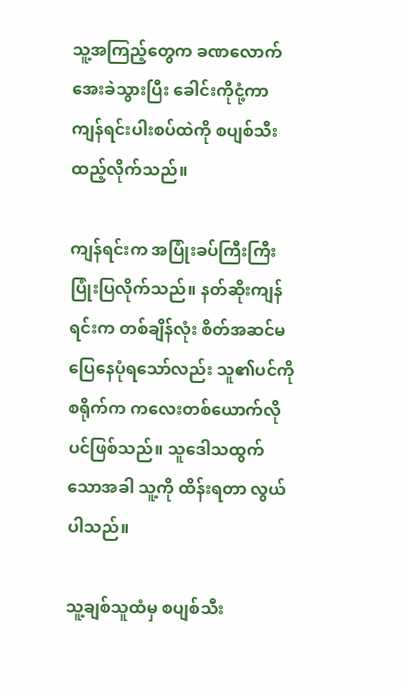သူ့အကြည့်တွေက ခဏလောက် အေးခဲသွားပြီး ခေါင်းကိုငုံ့ကာ ကျန်ရင်းပါးစပ်ထဲကို စပျစ်သီးထည့်လိုက်သည်။

ကျန်ရင်းက အပြုံးခပ်ကြီးကြီး ပြုံးပြလိုက်သည်။ နတ်ဆိုးကျန်ရင်းက တစ်ချိန်လုံး စိတ်အဆင်မပြေနေပုံရသော်လည်း သူ၏ပင်ကိုစရိုက်က ကလေးတစ်ယောက်လိုပင်ဖြစ်သည်။ သူဒေါသထွက်သောအခါ သူ့ကို ထိန်းရတာ လွယ်ပါသည်။

သူ့ချစ်သူထံမှ စပျစ်သီး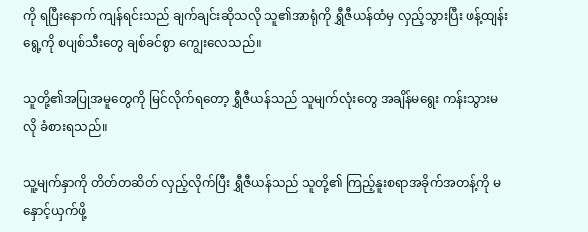ကို ရပြီးနောက် ကျန်ရင်းသည် ချက်ချင်းဆိုသလို သူ၏အာရုံကို ရွှီဇီယန်ထံမှ လှည့်သွားပြီး ဖန့်ထျန်းရွေ့ကို စပျစ်သီးတွေ ချစ်ခင်စွာ ကျွေးလေသည်။

သူတို့၏အပြုအမူတွေကို မြင်လိုက်ရတော့ ရွှီဇီယန်သည် သူမျက်လုံးတွေ အချိန်မရွေး ကန်းသွားမလို ခံစားရသည်။

သူ့မျက်နှာကို တိတ်တဆိတ် လှည့်လိုက်ပြီး ရွှီဇီယန်သည် သူတို့၏ ကြည့်နူးစရာအခိုက်အတန့်ကို မနှောင့်ယှက်ဖို့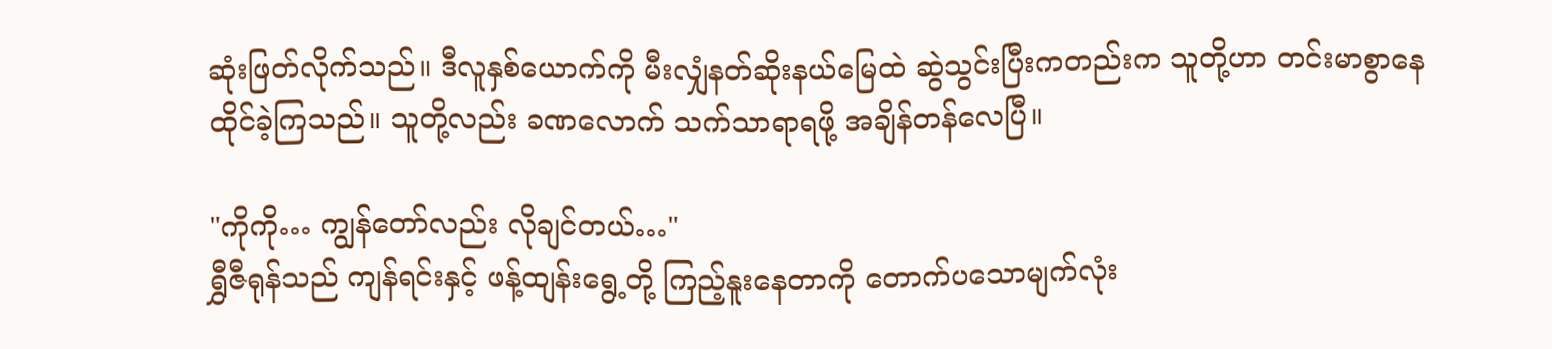ဆုံးဖြတ်လိုက်သည်။ ဒီလူနှစ်ယောက်ကို မီးလျှံနတ်ဆိုးနယ်မြေထဲ ဆွဲသွင်းပြီးကတည်းက သူတို့ဟာ တင်းမာစွာနေထိုင်ခဲ့ကြသည်။ သူတို့လည်း ခဏလောက် သက်သာရာရဖို့ အချိန်တန်လေပြီ။

"ကိုကို… ကျွန်တော်လည်း လိုချင်တယ်…"
ရွှီဇီရုန်သည် ကျန်ရင်းနှင့် ဖန့်ထျန်းရွေ့တို့ ကြည့်နူးနေတာကို တောက်ပသောမျက်လုံး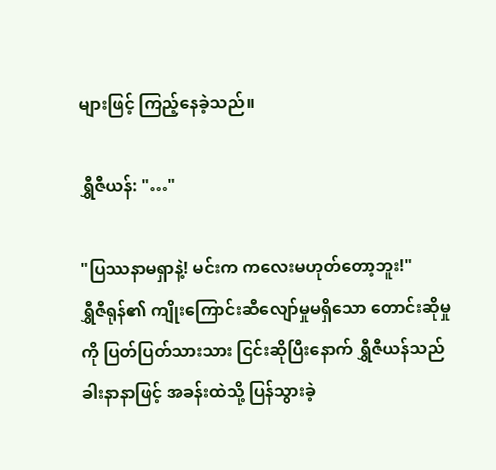များဖြင့် ကြည့်နေခဲ့သည်။

ရွှီဇီယန်: "…"

"ပြဿနာမရှာနဲ့! မင်းက ကလေးမဟုတ်တော့ဘူး!"
ရွှီဇီရုန်၏ ကျိုးကြောင်းဆီလျော်မှုမရှိသော တောင်းဆိုမှုကို ပြတ်ပြတ်သားသား ငြင်းဆိုပြီးနောက် ရွှီဇီယန်သည် ခါးနာနာဖြင့် အခန်းထဲသို့ ပြန်သွားခဲ့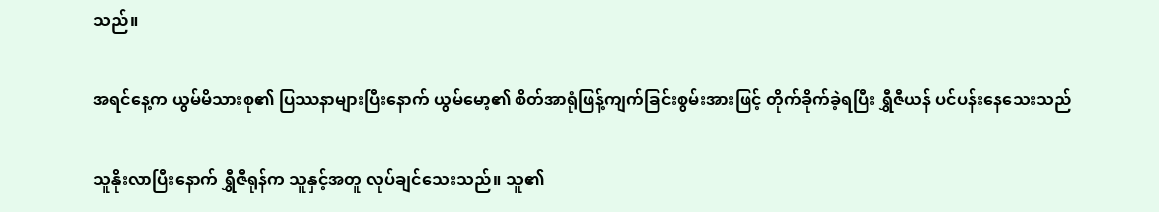သည်။

အရင်နေ့က ယွမ်မိသားစု၏ ပြဿနာများပြီးနောက် ယွမ်မော့၏ စိတ်အာရုံဖြန့်ကျက်ခြင်းစွမ်းအားဖြင့် တိုက်ခိုက်ခဲ့ရပြီး ရွှီဇီယန် ပင်ပန်းနေသေးသည်

သူနိုးလာပြီးနောက် ရွှီဇီရုန်က သူနှင့်အတူ လုပ်ချင်သေးသည်။ သူ၏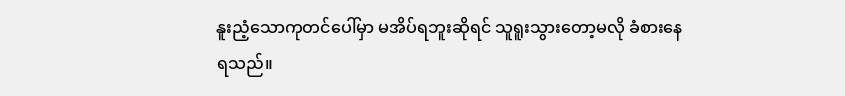နူးညံ့သောကုတင်ပေါ်မှာ မအိပ်ရဘူးဆိုရင် သူရူးသွားတော့မလို ခံစားနေရသည်။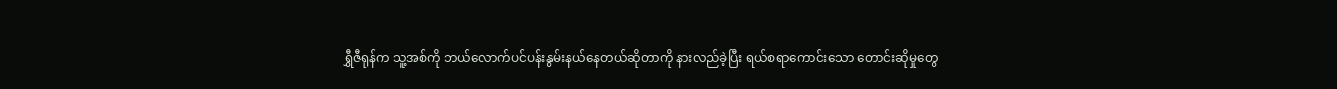ရွှီဇီရုန်က သူ့အစ်ကို ဘယ်လောက်ပင်ပန်းနွမ်းနယ်နေတယ်ဆိုတာကို နားလည်ခဲ့ပြီး ရယ်စရာကောင်းသော တောင်းဆိုမှုတွေ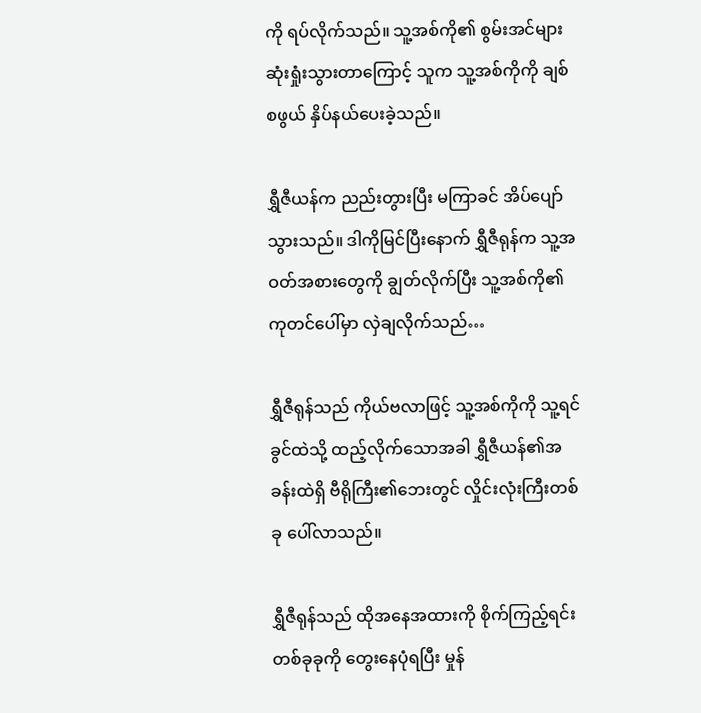ကို ရပ်လိုက်သည်။ သူ့အစ်ကို၏ စွမ်းအင်များ ဆုံးရှုံးသွားတာကြောင့် သူက သူ့အစ်ကိုကို ချစ်စဖွယ် နှိပ်နယ်ပေးခဲ့သည်။

ရွှီဇီယန်က ‌ညည်းတွားပြီး မကြာခင် အိပ်ပျော်သွားသည်။ ဒါကိုမြင်ပြီးနောက် ရွှီဇီရုန်က သူ့အဝတ်အစားတွေကို ချွတ်လိုက်ပြီး သူ့အစ်ကို၏ကုတင်ပေါ်မှာ လှဲချလိုက်သည်…

ရွှီဇီရုန်သည် ကိုယ်ဗလာဖြင့် သူ့အစ်ကိုကို သူ့ရင်ခွင်ထဲသို့ ထည့်လိုက်သောအခါ ရွှီဇီယန်၏အခန်းထဲရှိ ဗီရိုကြီး၏ဘေးတွင် လှိုင်းလုံးကြီးတစ်ခု ပေါ်လာသည်။

ရွှီဇီရုန်သည် ထိုအနေအထားကို စိုက်ကြည့်ရင်း တစ်ခုခုကို တွေးနေပုံရပြီး မှုန်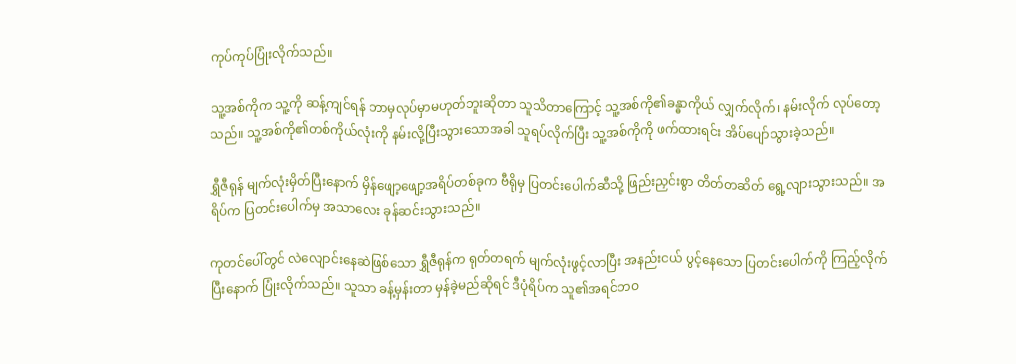ကုပ်ကုပ်ပြုံးလိုက်သည်။

သူ့အစ်ကိုက သူ့ကို ဆန့်ကျင်ရန် ဘာမှလုပ်မှာမဟုတ်ဘူးဆိုတာ သူသိတာကြောင့် သူ့အစ်ကို၏ခန္ဓာကိုယ် လျှက်လိုက်၊ နမ်းလိုက် လုပ်တော့သည်။ သူ့အစ်ကို၏တစ်ကိုယ်လုံးကို နမ်းလို့ပြီးသွားသောအခါ သူရပ်လိုက်ပြီး သူ့အစ်ကိုကို ဖက်ထားရင်း အိပ်ပျော်သွားခဲ့သည်။

ရွှီဇီရုန် မျက်လုံးမှိတ်ပြီးနောက် မှိန်ဖျော့ဖျော့အရိပ်တစ်ခုက ဗီရိုမှ ပြတင်းပေါက်ဆီသို့ ဖြည်းညှင်းစွာ တိတ်တဆိတ် ရွေ့လျားသွားသည်။ အရိပ်က ပြတင်းပေါက်မှ အသာလေး ခုန်ဆင်းသွားသည်။

ကုတင်ပေါ်တွင် လဲလျောင်းနေဆဲဖြစ်သော ရွှီဇီရုန်က ရုတ်တရက် မျက်လုံးဖွင့်လာပြီး အနည်းငယ် ပွင့်နေသော ပြတင်းပေါက်ကို ကြည့်လိုက်ပြီးနောက် ပြုံးလိုက်သည်။ သူသာ ခန့်မှန်းတာ မှန်ခဲ့မည်ဆိုရင် ဒီပုံရိပ်က သူ၏အရင်ဘဝ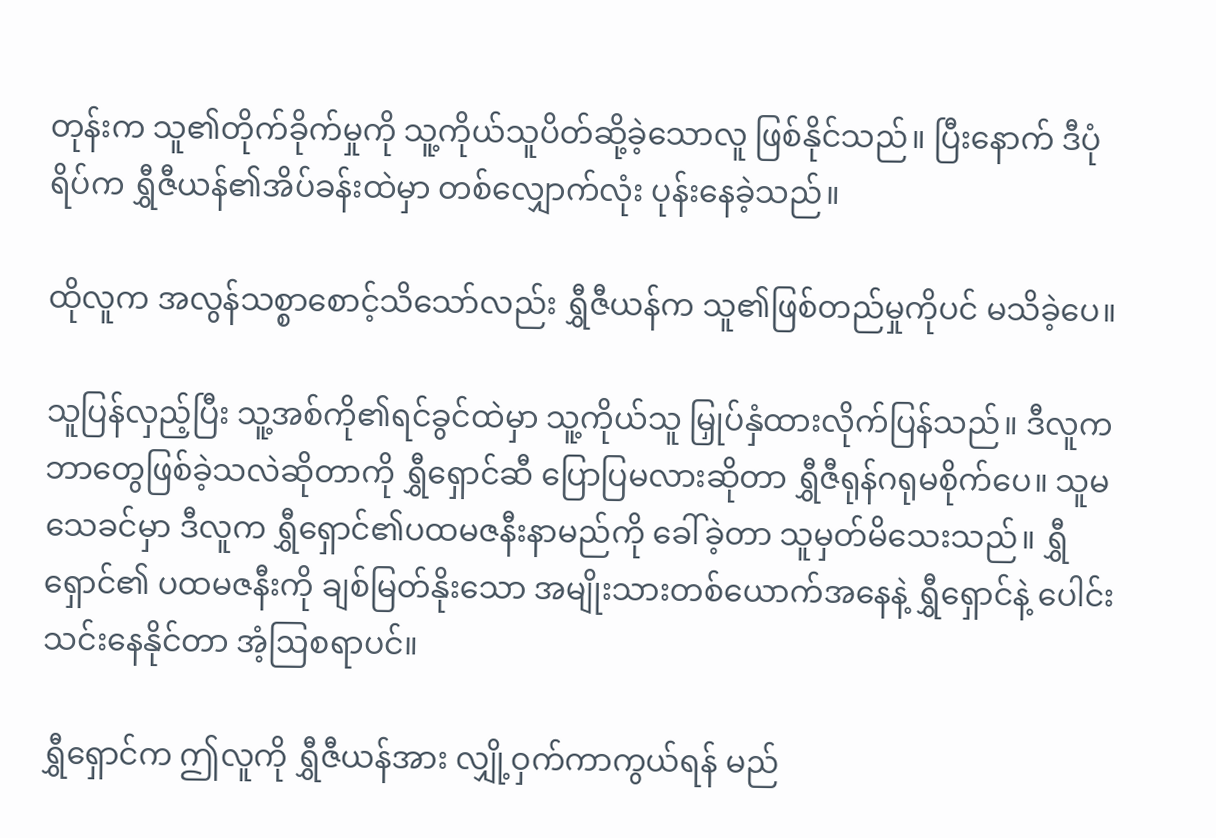တုန်းက သူ၏တိုက်ခိုက်မှုကို သူ့ကိုယ်သူပိတ်ဆို့ခဲ့သောလူ ဖြစ်နိုင်သည်။ ပြီးနောက် ဒီပုံရိပ်က ရွှီဇီယန်၏အိပ်ခန်းထဲမှာ တစ်လျှောက်လုံး ပုန်းနေခဲ့သည်။

ထိုလူက အလွန်သစ္စာစောင့်သိသော်လည်း ရွှီဇီယန်က သူ၏ဖြစ်တည်မှုကိုပင် မသိခဲ့ပေ။

သူပြန်လှည့်ပြီး သူ့အစ်ကို၏ရင်ခွင်ထဲမှာ သူ့ကိုယ်သူ မြှုပ်နှံထားလိုက်ပြန်သည်။ ဒီလူက ဘာတွေဖြစ်ခဲ့သလဲဆိုတာကို ရွှီရှောင်ဆီ ပြောပြမလားဆိုတာ ရွှီဇီရုန်ဂရုမစိုက်ပေ။ သူမသေခင်မှာ ဒီလူက ရွှီရှောင်၏ပထမဇနီးနာမည်ကို ခေါ်ခဲ့တာ သူမှတ်မိသေးသည်။ ရွှီရှောင်၏ ပထမဇနီးကို ချစ်မြတ်နိုးသော အမျိုးသားတစ်ယောက်အနေနဲ့ ရွှီရှောင်နဲ့ ပေါင်းသင်းနေနိုင်တာ အံ့ဩစရာပင်။

ရွှီရှောင်က ဤလူကို ရွှီဇီယန်အား လျှို့ဝှက်ကာကွယ်ရန် မည်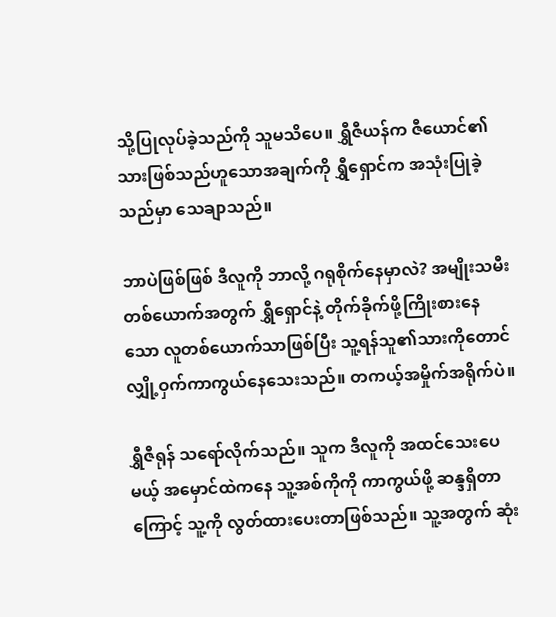သို့ပြုလုပ်ခဲ့သည်ကို သူမသိပေ။ ရွှီဇီယန်က ဇီယောင်၏သားဖြစ်သည်ဟူသောအချက်ကို ရွှီရှောင်က အသုံးပြုခဲ့သည်မှာ သေချာသည်။

ဘာပဲဖြစ်ဖြစ် ဒီလူကို ဘာလို့ ဂရုစိုက်နေမှာလဲ? အမျိုးသမီးတစ်ယောက်အတွက် ရွှီရှောင်နဲ့ တိုက်ခိုက်ဖို့ကြိုးစားနေသော လူတစ်ယောက်သာဖြစ်ပြီး သူ့ရန်သူ၏သားကိုတောင် လျှို့ဝှက်ကာကွယ်နေသေးသည်။ တကယ့်အမှိုက်အရိုက်ပဲ။

ရွှီဇီရုန် သရော်လိုက်သည်။ သူက ဒီလူကို အထင်သေးပေမယ့် အမှောင်ထဲကနေ သူ့အစ်ကိုကို ကာကွယ်ဖို့ ဆန္ဒရှိတာကြောင့် သူ့ကို လွတ်ထားပေးတာဖြစ်သည်။ သူ့အတွက် ဆုံး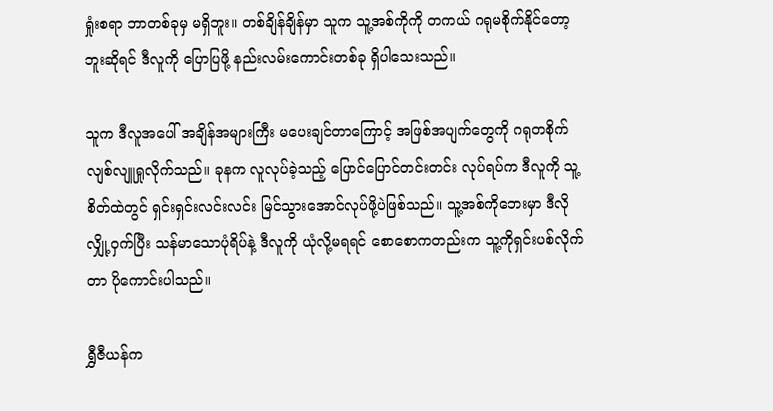ရှုံးစရာ ဘာတစ်ခုမှ မရှိဘူး။ တစ်ချိန်ချိန်မှာ သူက သူ့အစ်ကိုကို တကယ် ဂရုမစိုက်နိုင်တော့ဘူးဆိုရင် ဒီလူကို ပြောပြဖို့ နည်းလမ်းကောင်းတစ်ခု ရှိပါသေးသည်။

သူက ဒီလူအပေါ် အချိန်အများကြီး မပေးချင်တာကြောင့် အဖြစ်အပျက်တွေကို ဂရုတစိုက် လျစ်လျူရှုလိုက်သည်။ ခုနက လူလုပ်ခဲ့သည့် ပြောင်ပြောင်တင်းတင်း လုပ်ရပ်က ဒီလူကို သူ့စိတ်ထဲတွင် ရှင်းရှင်းလင်းလင်း မြင်သွားအောင်လုပ်ဖို့ပဲဖြစ်သည်။ သူ့အစ်ကိုဘေးမှာ ဒီလိုလျှို့ဝှက်ပြီး သန်မာသောပုံရိပ်နဲ့ ဒီလူကို ယုံလို့မရရင် စောစောကတည်းက သူ့ကိုရှင်းပစ်လိုက်တာ ပိုကောင်းပါသည်။

ရွှီဇီယန်က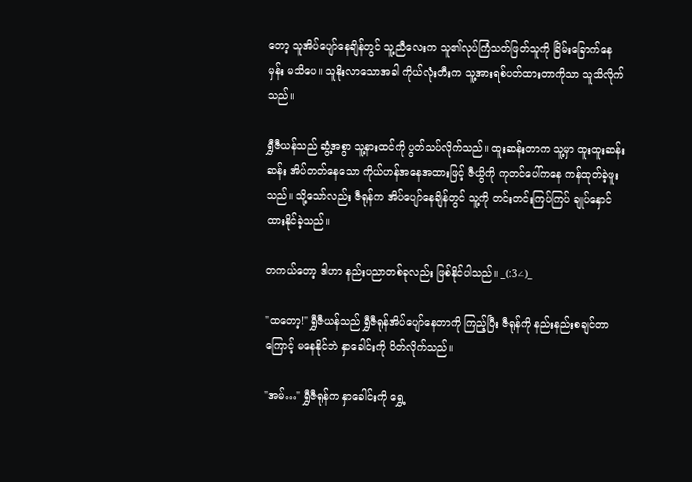တော့ သူအိပ်ပျော်နေချိန်တွင် သူ့ညီလေးက သူ၏လုပ်ကြံသတ်ဖြတ်သူကို ခြိမ်းခြောက်နေမှန်း မသိပေ။ သူနိုးလာသောအခါ ကိုယ်လုံးတီးက သူ့အားရစ်ပတ်ထားတာကိုသာ သူသိလိုက်သည်။

ရွှီဇီယန်သည် ဆွံ့အစွာ သူ့နားထင်ကို ပွတ်သပ်လိုက်သည်။ ထူးဆန်းတာက သူ့မှာ ထူးထူးဆန်းဆန်း အိပ်တတ်နေသော ကိုယ်ဟန်အနေအထားဖြင့် ဇီယွိကို ကုတင်ပေါ်ကနေ ကန်ထုတ်ခဲ့ဖူးသည်။ သို့သော်လည်း ဇီရုန်က အိပ်ပျော်နေချိန်တွင် သူ့ကို တင်းတင်းကြပ်ကြပ် ချုပ်နှောင်ထားနိုင်ခဲ့သည်။

တကယ်တော့ ဒါဟာ နည်းပညာတစ်ခုလည်း ဖြစ်နိုင်ပါသည်။ _(:3∠)_

"ထတော့!" ရွှီဇီယန်သည် ရွှီဇီရုန်အိပ်ပျော်နေတာကို ကြည့်ပြီး ဇီရုန်ကို နည်းနည်းစချင်တာကြောင့် မနေနိုင်ဘဲ နှာခေါင်းကို ပိတ်လိုက်သည်။

"အမ်…" ရွှီဇီရုန်က နှာခေါင်းကို ရွှေ့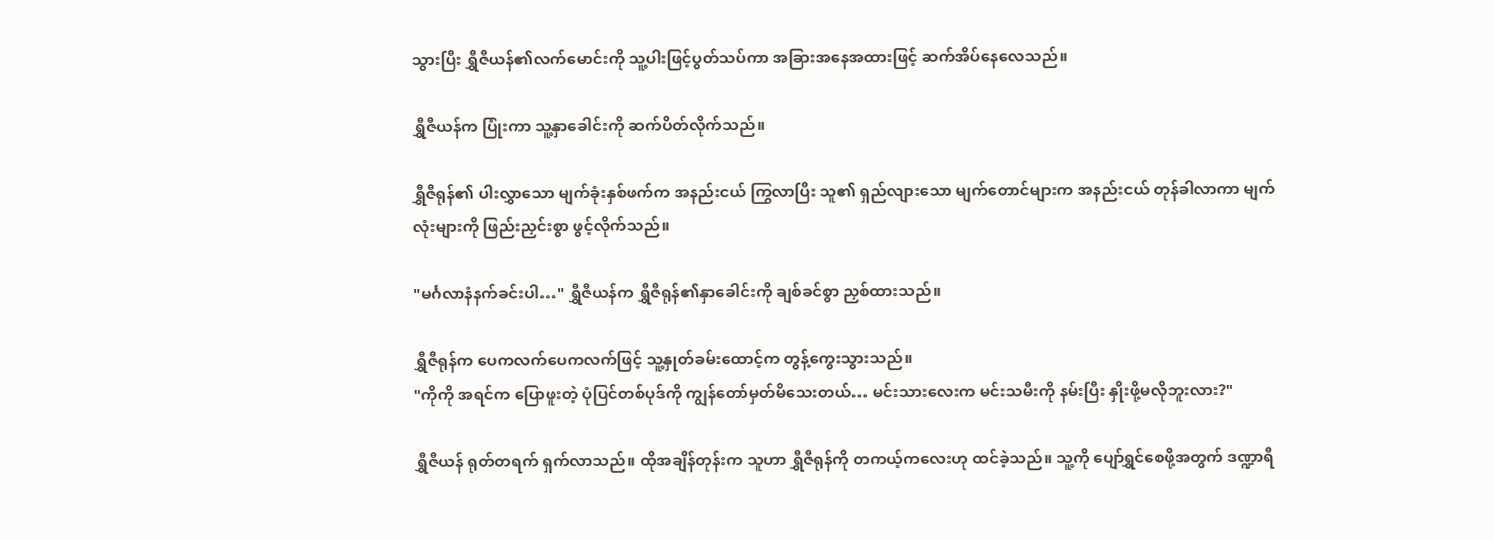သွားပြီး ရွှီဇီယန်၏လက်မောင်းကို သူ့ပါးဖြင့်ပွတ်သပ်ကာ အခြားအနေအထားဖြင့် ဆက်အိပ်နေလေသည်။

ရွှီဇီယန်က ပြုံးကာ သူ့နှာခေါင်းကို ဆက်ပိတ်လိုက်သည်။

ရွှီဇီရုန်၏ ပါးလွှာသော မျက်ခုံးနှစ်ဖက်က အနည်းငယ် ကြွလာပြီး သူ၏ ရှည်လျားသော မျက်တောင်များက အနည်းငယ် တုန်ခါလာကာ မျက်လုံးများကို ဖြည်းညှင်းစွာ ဖွင့်လိုက်သည်။

"မင်္ဂလာနံနက်ခင်းပါ…" ရွှီဇီယန်က ရွှီဇီရုန်၏နှာခေါင်းကို ချစ်ခင်စွာ ညှစ်ထားသည်။

ရွှီဇီရုန်က ပေကလက်ပေကလက်ဖြင့် သူ့နှုတ်ခမ်းထောင့်က တွန့်ကွေးသွားသည်။
"ကိုကို အရင်က ပြောဖူးတဲ့ ပုံပြင်တစ်ပုဒ်ကို ကျွန်တော်မှတ်မိသေးတယ်… မင်းသားလေးက မင်းသမီးကို နမ်းပြီး နှိုးဖို့မလိုဘူးလား?"

ရွှီဇီယန် ရုတ်တရက် ရှက်လာသည်။ ထိုအချိန်တုန်းက သူဟာ ရွှီဇီရုန်ကို တကယ့်ကလေးဟု ထင်ခဲ့သည်။ သူ့ကို ပျော်ရွှင်စေဖို့အတွက် ဒဏ္ဍာရီ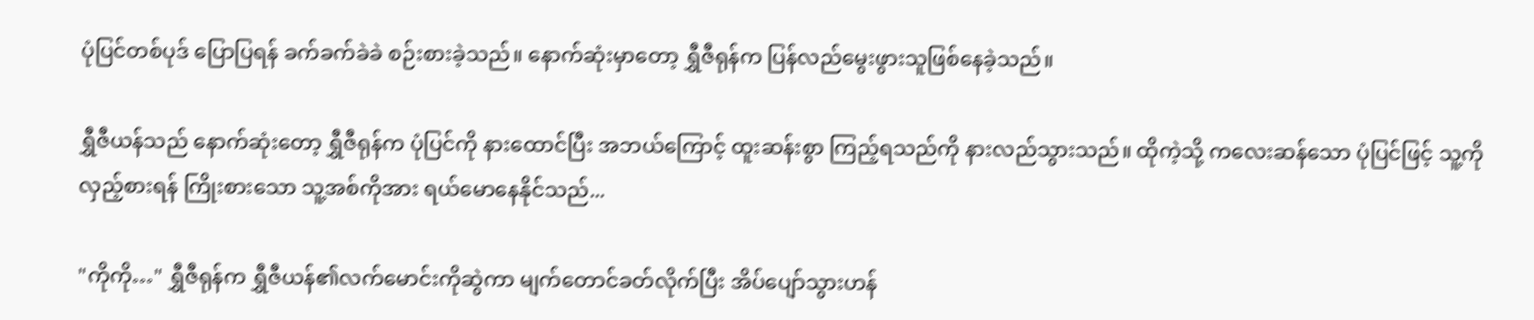ပုံပြင်တစ်ပုဒ် ပြောပြရန် ခက်ခက်ခဲခဲ စဉ်းစားခဲ့သည်။ နောက်ဆုံးမှာတော့ ရွှီဇီရုန်က ပြန်လည်မွေးဖွားသူဖြစ်နေခဲ့သည်။

ရွှီဇီယန်သည် နောက်ဆုံးတော့ ရွှီဇီရုန်က ပုံပြင်ကို နားထောင်ပြီး အဘယ်ကြောင့် ထူးဆန်းစွာ ကြည့်ရသည်ကို နားလည်သွားသည်။ ထိုကဲ့သို့ ကလေးဆန်သော ပုံပြင်ဖြင့် သူ့ကို လှည့်စားရန် ကြိုးစားသော သူ့အစ်ကိုအား ရယ်မောနေနိုင်သည်...

"ကိုကို…" ရွှီဇီရုန်က ရွှီဇီယန်၏လက်မောင်းကိုဆွဲကာ မျက်တောင်ခတ်လိုက်ပြီး အိပ်ပျော်သွားဟန်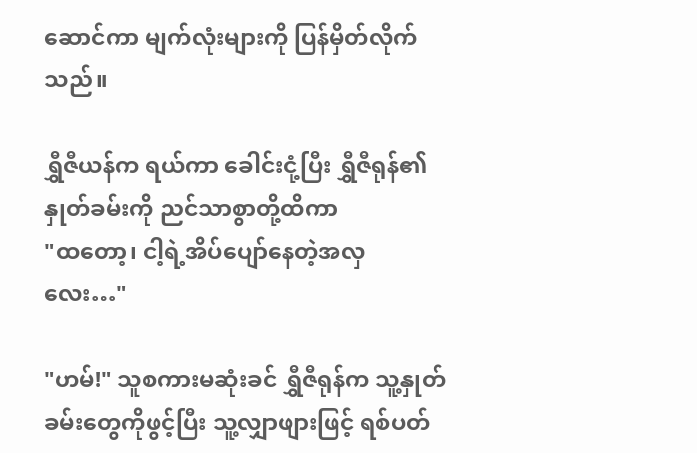ဆောင်ကာ မျက်လုံးများကို ပြန်မှိတ်လိုက်သည်။

ရွှီဇီယန်က ရယ်ကာ ခေါင်းငုံ့ပြီး ရွှီဇီရုန်၏နှုတ်ခမ်းကို ညင်သာစွာတို့ထိကာ
"ထတော့၊ ငါ့ရဲ့အိပ်ပျော်နေတဲ့အလှလေး…"

"ဟမ်!" သူစကားမဆုံးခင် ရွှီဇီရုန်က သူ့နှုတ်ခမ်းတွေကိုဖွင့်ပြီး သူ့လျှာဖျားဖြင့် ရစ်ပတ်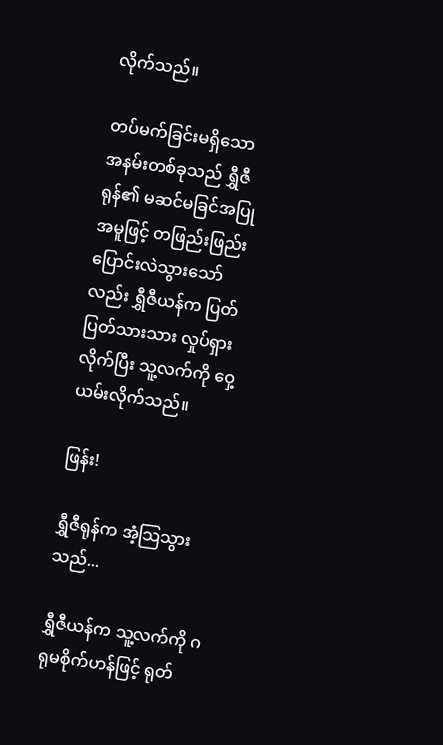လိုက်သည်။

တပ်မက်ခြင်းမရှိသော အနမ်းတစ်ခုသည် ရွှီဇီရုန်၏ မဆင်မခြင်အပြုအမူဖြင့် တဖြည်းဖြည်း ပြောင်းလဲသွားသော်လည်း ရွှီဇီယန်က ပြတ်ပြတ်သားသား လှုပ်ရှားလိုက်ပြီး သူ့လက်ကို ဝှေ့ယမ်းလိုက်သည်။

ဖြန်း!

ရွှီဇီရုန်က အံ့သြသွားသည်...

ရွှီဇီယန်က သူ့လက်ကို ဂရုမစိုက်ဟန်ဖြင့် ရုတ်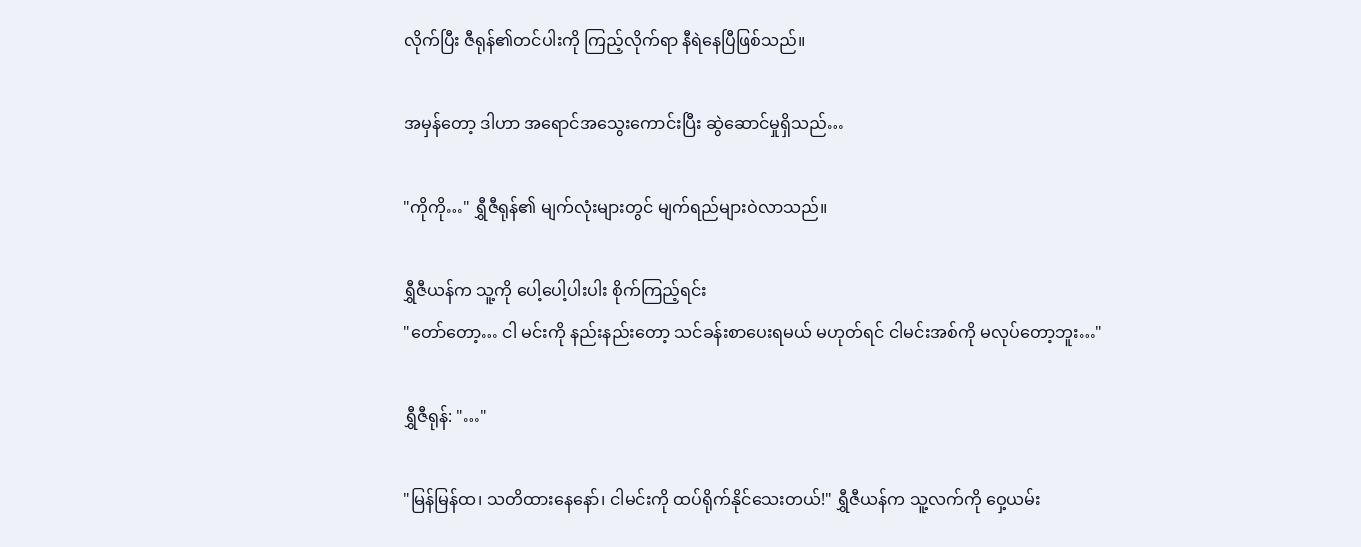လိုက်ပြီး ဇီရုန်၏တင်ပါးကို ကြည့်လိုက်ရာ နီရဲနေပြီဖြစ်သည်။

အမှန်တော့ ဒါဟာ အရောင်အသွေးကောင်းပြီး ဆွဲဆောင်မှုရှိသည်…

"ကိုကို…" ရွှီဇီရုန်၏ မျက်လုံးများတွင် မျက်ရည်များဝဲလာသည်။

ရွှီဇီယန်က သူ့ကို ပေါ့ပေါ့ပါးပါး စိုက်ကြည့်ရင်း
"တော်တော့… ငါ မင်းကို နည်းနည်းတော့ သင်ခန်းစာပေးရမယ် မဟုတ်ရင် ငါမင်းအစ်ကို မလုပ်တော့ဘူး…"

ရွှီဇီရုန်: "…"

"မြန်မြန်ထ၊ သတိထားနေနော်၊ ငါမင်းကို ထပ်ရိုက်နိုင်သေးတယ်!" ရွှီဇီယန်က သူ့လက်ကို ဝှေ့ယမ်း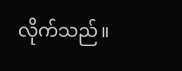လိုက်သည်။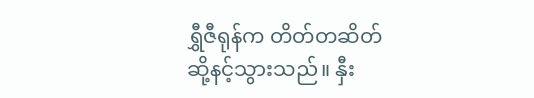ရွှီဇီရုန်က တိတ်တဆိတ် ဆို့နင့်သွားသည်။ နှီး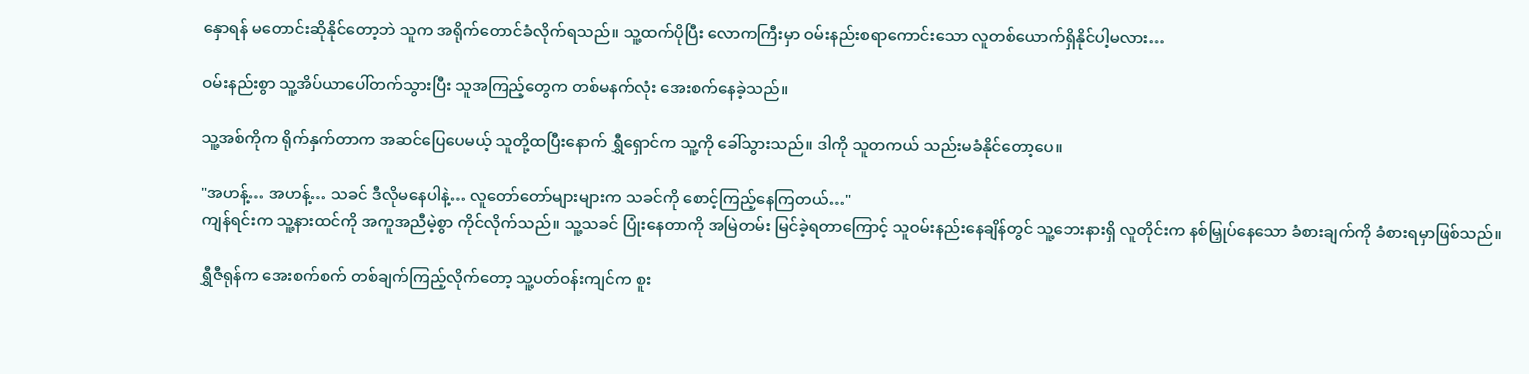နှောရန် မတောင်းဆိုနိုင်တော့ဘဲ သူက အရိုက်တောင်ခံလိုက်ရသည်။ သူ့ထက်ပိုပြီး လောကကြီးမှာ ဝမ်းနည်းစရာကောင်း‌သော လူတစ်ယောက်ရှိနိုင်ပါ့မလား…

ဝမ်းနည်းစွာ သူ့အိပ်ယာပေါ်တက်သွားပြီး သူအကြည့်တွေက တစ်မနက်လုံး အေးစက်နေခဲ့သည်။

သူ့အစ်ကိုက ရိုက်နှက်တာက အဆင်ပြေပေမယ့် သူတို့ထပြီးနောက် ရွှီရှောင်က သူ့ကို ခေါ်သွားသည်။ ဒါကို သူတကယ် သည်းမခံနိုင်တော့ပေ။

"အဟန့်… အဟန့်… သခင် ဒီလိုမနေပါနဲ့… လူတော်တော်များများက သခင်ကို စောင့်ကြည့်နေကြတယ်…"
ကျန်ရင်းက သူ့နားထင်ကို အကူအညီမဲ့စွာ ကိုင်လိုက်သည်။ သူ့သခင် ပြုံးနေတာကို အမြဲတမ်း မြင်ခဲ့ရတာကြောင့် သူဝမ်းနည်းနေချိန်တွင် သူ့ဘေးနားရှိ လူတိုင်းက နစ်မြှုပ်နေသော ခံစားချက်ကို ခံစားရမှာဖြစ်သည်။

ရွှီဇီရုန်က အေးစက်စက် တစ်ချက်ကြည့်လိုက်တော့ သူ့ပတ်ဝန်းကျင်က စူး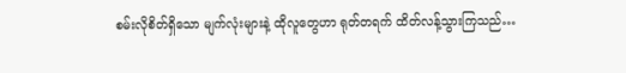စမ်းလိုစိတ်ရှိသော မျက်လုံးများနဲ့ ထိုလူတွေဟာ ရုတ်တရက် ထိတ်လန့်သွားကြသည်…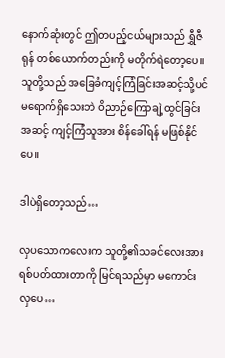နောက်ဆုံးတွင် ဤတပည့်ငယ်များသည် ရွှီဇီရုန် တစ်ယောက်တည်းကို မတိုက်ရဲတော့ပေ။ သူတို့သည် အခြေခံကျင့်ကြံခြင်းအဆင့်သို့ပင် မရောက်ရှိသေးဘဲ ဝိညာဉ်ကြောချဲ့ထွင်ခြင်းအဆင့် ကျင့်ကြံသူအား စိန်ခေါ်ရန် မဖြစ်နိုင်ပေ။

ဒါပဲရှိတော့သည်…

လှပသော‌ကလေးက သူတို့၏သခင်လေးအား ရစ်ပတ်ထားတာကို မြင်ရသည်မှာ မကောင်းလှပေ…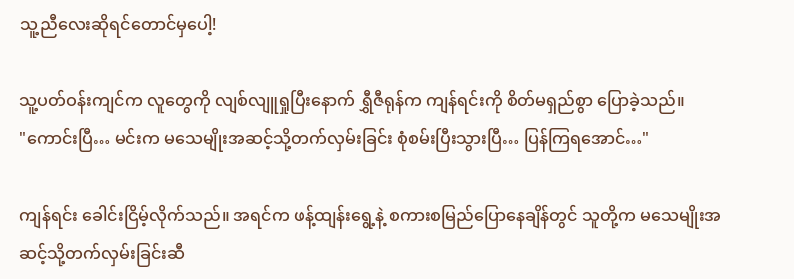သူ့ညီလေးဆိုရင်တောင်မှပေါ့!

သူ့ပတ်ဝန်းကျင်က လူတွေကို လျစ်လျူရှုပြီးနောက် ရွှီဇီရုန်က ကျန်ရင်းကို စိတ်မရှည်စွာ ပြောခဲ့သည်။
"ကောင်းပြီ… မင်းက မသေမျိုးအဆင့်သို့တက်လှမ်းခြင်း စုံစမ်းပြီးသွားပြီ… ပြန်ကြရအောင်…"

ကျန်ရင်း ခေါင်းငြိမ့်လိုက်သည်။ အရင်က ဖန့်ထျန်းရွေ့နဲ့ စကားစမြည်ပြောနေချိန်တွင် သူတို့က မသေမျိုးအဆင့်သို့တက်လှမ်းခြင်းဆီ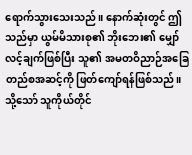ရောက်သွားသေးသည်။ နောက်ဆုံးတွင် ဤသည်မှာ ယွမ်မိသားစု၏ ‌ဘိုးဘေး၏ မျှော်လင့်ချက်ဖြစ်ပြီး သူ၏ အမတဝိညာဉ်အခြေတည်စအဆင့်ကို ဖြတ်ကျော်ရန်ဖြစ်သည်။ သို့သော် သူကိုယ်တိုင်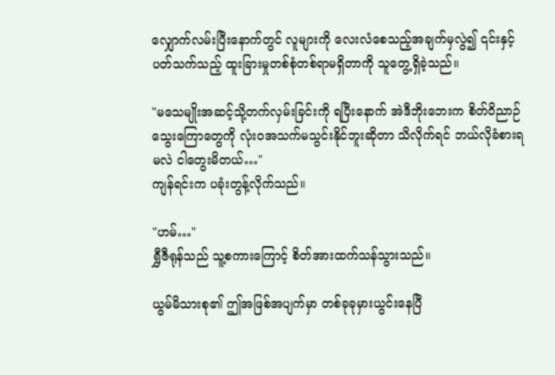လျှောက်လမ်းပြီးနောက်တွင် လူများကို လေးလံစေသည့်အချက်မှလွဲ၍ ၎င်းနှင့်ပတ်သက်သည့် ထူးခြားမှုတစ်စုံတစ်ရာမရှိတာကို သူတွေ့ရှိခဲ့သည်။

"မသေမျိုးအဆင့်သို့တက်လှမ်းခြင်းကို ရပြီးနောက် အဲဒီဘိုးဘေးက စိတ်ဝိညာဉ်သွေးကြောတွေကို လုံးဝအသက်မသွင်းနိုင်ဘူးဆိုတာ သိလိုက်ရင် ဘယ်လိုခံစားရမလဲ ငါတွေးမိတယ်…"
ကျန်ရင်းက ပခုံးတွန့်လိုက်သည်။

"ဟမ်…"
ရွှီဇီရုန်သည် သူ့စကားကြောင့် စိတ်အားထက်သန်သွားသည်။

ယွမ်မိသားစု၏ ဤအဖြစ်အပျက်မှာ တစ်ခုခုမှားယွင်းနေပြီ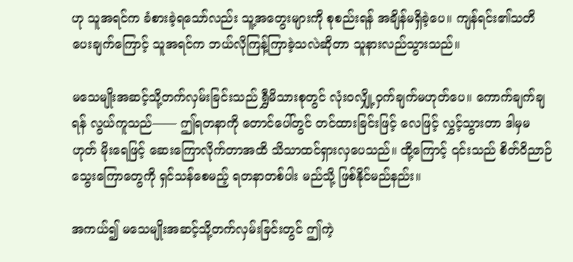ဟု သူအရင်က ခံစားခဲ့ရသော်လည်း သူ့အတွေးများကို စုစည်းရန် အချိန်မရှိခဲ့ပေ။ ကျန်ရင်း၏သတိပေးချက်ကြောင့် သူအရင်က ဘယ်လိုကြန့်ကြာခဲ့သလဲဆိုတာ သူနားလည်သွားသည်။

မသေမျိုးအဆင့်သို့တက်လှမ်းခြင်းသည် ရွှီမိသားစုတွင် လုံးဝလျှို့ဝှက်ချက်မဟုတ်ပေ။ ကောက်ချက်ချရန် လွယ်ကူသည်—— ဤရတနာကို တောင်ပေါ်တွင် တင်ထားခြင်းဖြင့် လေဖြင့် လွှင့်သွားတာ ဒါမှမဟုတ် မိုးရေဖြင့် ဆေးကြောလိုက်တာအထိ သိသာထင်ရှားလှပေသည်။ ထို့ကြောင့် ၎င်းသည် စိတ်ဝိညာဉ်သွေးကြောတွေကို ရှင်သန်စေမည့် ရတနာတစ်ပါး မည်သို့ ဖြစ်နိုင်မည်နည်း။

အကယ်၍ မသေမျိုးအဆင့်သို့တက်လှမ်းခြင်းတွင် ဤကဲ့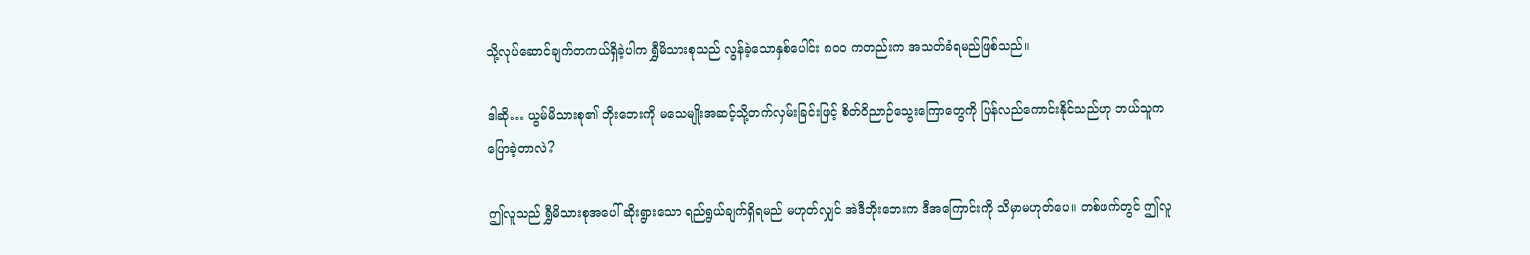သို့လုပ်ဆောင်ချက်တကယ်ရှိခဲ့ပါက ရွှီမိသားစုသည် လွန်ခဲ့သောနှစ်ပေါင်း ၈၀၀ ကတည်းက အသတ်ခံရမည်ဖြစ်သည်။

ဒါဆို… ယွမ်မိသားစု၏ ဘိုးဘေးကို မသေမျိုးအဆင့်သို့တက်လှမ်းခြင်းဖြင့် စိတ်ဝိညာဉ်သွေးကြောတွေကို ပြန်လည်ကောင်းနိုင်သည်ဟု ဘယ်သူကပြောခဲ့တာလဲ?

ဤလူသည် ရွှီမိသားစုအပေါ် ဆိုးရွားသော ရည်ရွယ်ချက်ရှိရမည် မဟုတ်လျှင် အဲဒီဘိုးဘေးက ဒီအကြောင်းကို သိမှာမဟုတ်ပေ။ တစ်ဖက်တွင် ဤလူ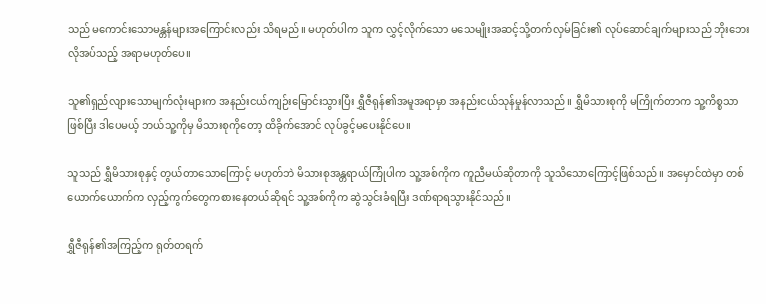သည် မကောင်းသောမန္တန်များအကြောင်းလည်း သိရမည်။ မဟုတ်ပါက သူက လွှင့်လိုက်သော မသေမျိုးအဆင့်သို့တက်လှမ်ခြင်း၏ လုပ်ဆောင်ချက်များသည် ဘိုးဘေးလိုအပ်သည့် အရာမဟုတ်ပေ။

သူ၏ရှည်လျားသောမျက်လုံးများက အနည်းငယ်ကျဉ်းမြောင်းသွားပြီး ရွှီဇီရုန်၏အမူအရာမှာ အနည်းငယ်သုန်မှုန်လာသည်။ ရွှီမိသားစုကို မကြိုက်တာက သူ့ကိစ္စသာဖြစ်ပြီး ဒါပေမယ့် ဘယ်သူ့ကိုမှ မိသားစုကိုတော့ ထိခိုက်အောင် လုပ်ခွင့်မပေးနိုင်ပေ။

သူသည် ရွှီမိသားစုနှင့် တွယ်တာသောကြောင့် မဟုတ်ဘဲ မိသားစုအန္တရာယ်ကြုံပါက သူ့အစ်ကိုက ကူညီမယ်ဆိုတာကို သူသိသောကြောင့်ဖြစ်သည်။ အမှောင်ထဲမှာ တစ်ယောက်ယောက်က လှည့်ကွက်တွေကစားနေတယ်ဆိုရင် သူ့အစ်ကိုက ဆွဲသွင်းခံရပြီး ဒဏ်ရာရသွားနိုင်သည်။

ရွှီဇီရုန်၏အကြည့်က ရုတ်တရက်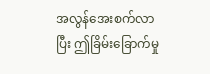အလွန်အေးစက်လာပြီး ဤခြိမ်းခြောက်မှု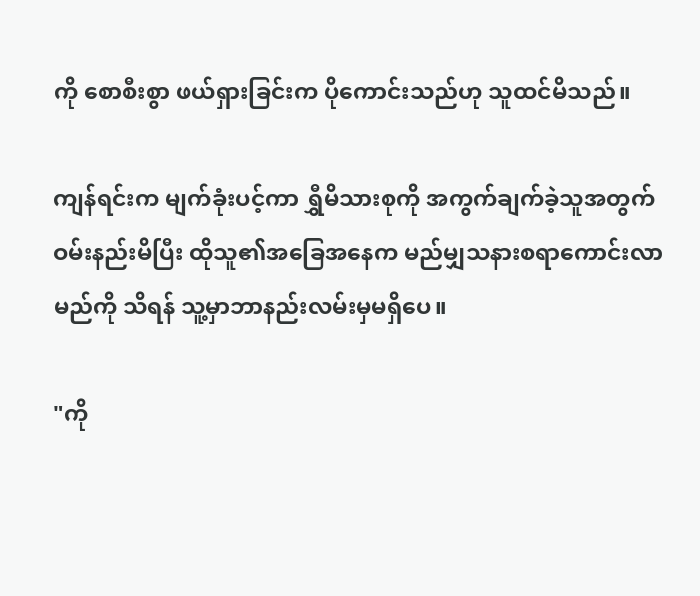ကို စောစီးစွာ ဖယ်ရှားခြင်းက ပိုကောင်းသည်ဟု သူထင်မိသည်။

ကျန်ရင်းက မျက်ခုံးပင့်ကာ ရွှီမိသားစုကို အကွက်ချက်ခဲ့သူအတွက် ဝမ်းနည်းမိပြီး ထိုသူ၏အခြေအနေက မည်မျှသနားစရာကောင်းလာမည်ကို သိရန် သူ့မှာဘာနည်းလမ်းမှမရှိပေ။

"ကို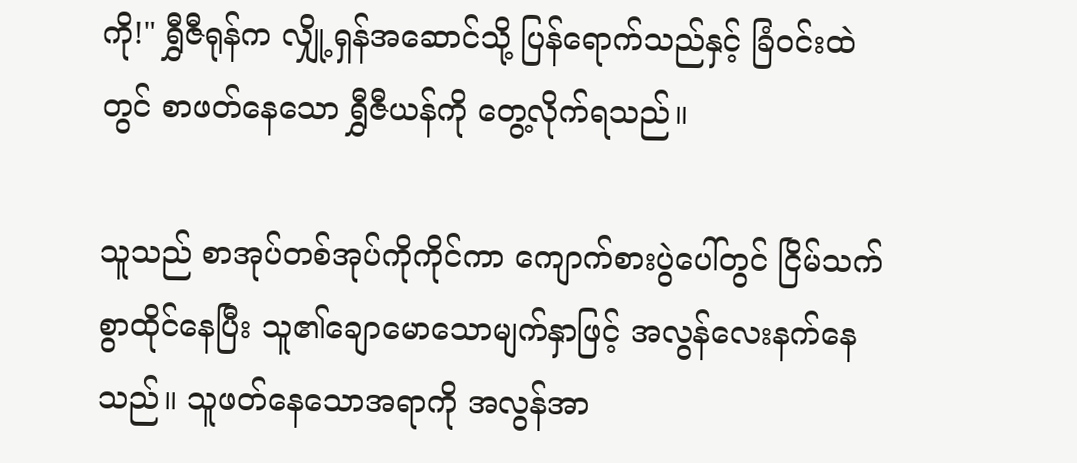ကို!" ရွှီဇီရုန်က လျှို့ရှန်အဆောင်သို့ ပြန်ရောက်သည်နှင့် ခြံဝင်းထဲတွင် စာဖတ်နေသော ရွှီဇီယန်ကို တွေ့လိုက်ရသည်။

သူသည် စာအုပ်တစ်အုပ်ကိုကိုင်ကာ ကျောက်စားပွဲပေါ်တွင် ငြိမ်သက်စွာထိုင်နေပြီး သူ၏ချောမောသောမျက်နှာဖြင့် အလွန်လေးနက်နေသည်။ သူဖတ်နေသောအရာကို အလွန်အာ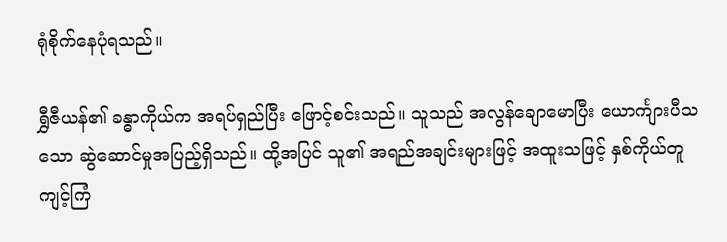ရုံစိုက်နေပုံရသည်။

ရွှီဇီယန်၏ ခန္ဓာကိုယ်က အရပ်ရှည်ပြီး ဖြောင့်စင်းသည်။ သူသည် အလွန်ချောမောပြီး ယောင်္ကျားပီသသော ဆွဲဆောင်မှုအပြည့်ရှိသည်။ ထို့အပြင် သူ၏ အရည်အချင်းများဖြင့် အထူးသဖြင့် နှစ်ကိုယ်တူကျင့်ကြံ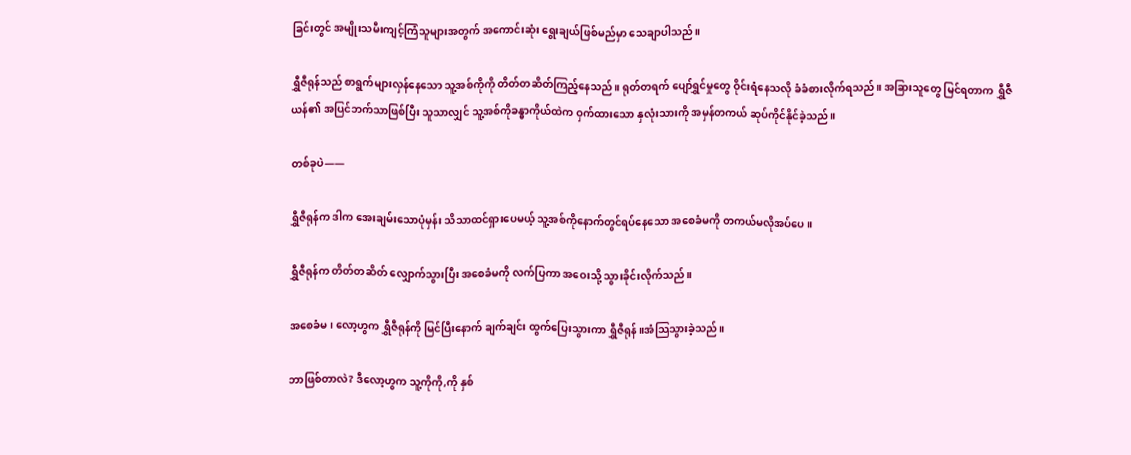ခြင်းတွင် အမျိုးသမီးကျင့်ကြံသူများအတွက် အကောင်းဆုံး ရွေးချယ်ဖြစ်မည်မှာ သေချာပါသည်။

ရွှီဇီရုန်သည် စာရွက်များလှန်နေသော သူ့အစ်ကိုကို တိတ်တဆိတ်ကြည့်နေသည်။ ရုတ်တရက် ပျော်ရွှင်မှုတွေ ဝိုင်းရံနေသလို ခံခံစားလိုက်ရသည်။ အခြားသူတွေ မြင်ရတာက ရွှီဇီယန်၏ အပြင်ဘက်သာဖြစ်ပြီး သူသာလျှင် သူ့အစ်ကိုခန္ဓာကိုယ်ထဲက ဝှက်ထားသော နှလုံးသားကို အမှန်တကယ် ဆုပ်ကိုင်နိုင်ခဲ့သည်။

တစ်ခုပဲ——

ရွှီဇီရုန်က ဒါက အေးချမ်းသောပုံမှန်း သိသာထင်ရှားပေမယ့် သူ့အစ်ကိုနောက်တွင်ရပ်နေသော အစေခံမကို တကယ်မလိုအပ်ပေ။

ရွှီဇီရုန်က တိတ်တဆိတ် လျှောက်သွားပြီး အစေခံမကို လက်ပြကာ အဝေးသို့ သွားခိုင်းလိုက်သည်။

အစေခံမ၊ လော့ဟွက ရွှီဇီရုန်ကို မြင်ပြီးနောက် ချက်ချင်း ထွက်ပြေးသွားကာ ရွှီဇီရုန်။အံသြသွားခဲ့သည်။

ဘာဖြစ်တာလဲ? ဒီလော့ဟွက သူ့ကိုကို,ကို နှစ်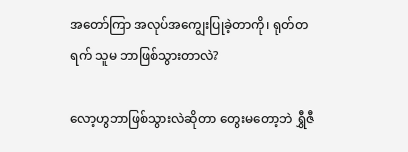အတော်ကြာ အလုပ်အကျွေးပြုခဲ့တာကို၊ ရုတ်တရက် သူမ ဘာဖြစ်သွားတာလဲ?

လော့ဟွဘာဖြစ်သွားလဲဆိုတာ တွေးမတော့ဘဲ ရွှီဇီ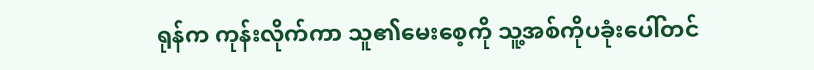ရုန်က ကုန်းလိုက်ကာ သူ၏မေးစေ့ကို သူ့အစ်ကိုပခုံးပေါ်တင်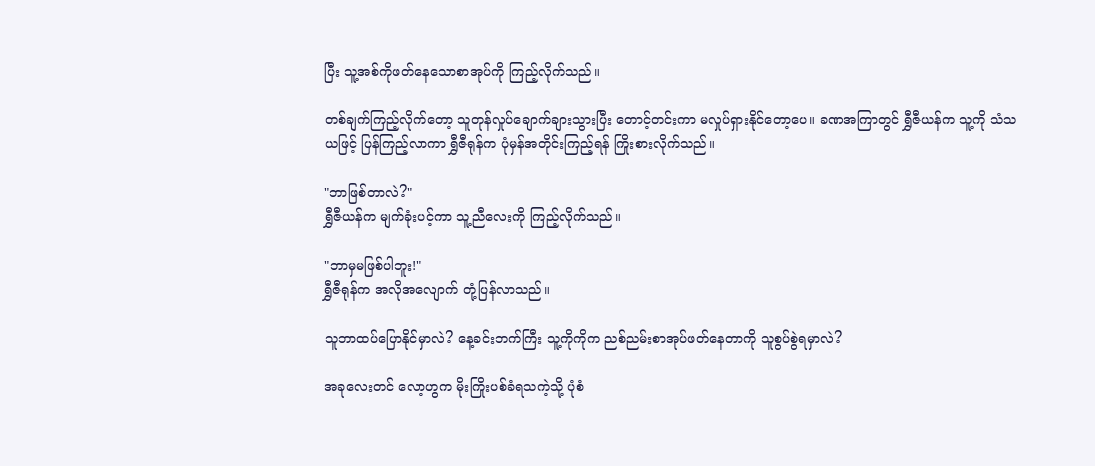ပြီး သူ့အစ်ကိုဖတ်နေသောစာအုပ်ကို ကြည့်လိုက်သည်။

တစ်ချက်ကြည့်လိုက်တော့ သူတုန်လှုပ်ချောက်ချားသွားပြီး တောင့်တင်းကာ မလှုပ်ရှားနိုင်တော့ပေ။ ခဏအကြာတွင် ရွှီဇီယန်က သူ့ကို သံသယဖြင့် ပြန်ကြည့်လာကာ ရွှီဇီရုန်က ပုံမှန်အတိုင်းကြည့်ရန် ကြိုးစားလိုက်သည်။

"ဘာဖြစ်တာလဲ?"
ရွှီဇီယန်က မျက်ခုံးပင့်ကာ သူ့ညီလေးကို ကြည့်လိုက်သည်။

"ဘာမှမဖြစ်ပါဘူး!"
ရွှီဇီရုန်က အလိုအလျောက် တုံ့ပြန်လာသည်။

သူဘာထပ်ပြောနိုင်မှာလဲ? နေ့ခင်းဘက်ကြီး သူ့ကိုကိုက ညစ်ညမ်းစာအုပ်ဖတ်နေတာကို သူစွပ်စွဲရမှာလဲ?

အခုလေးတင် လော့ဟွက မိုးကြိုးပစ်ခံရသကဲ့သို့ ပုံစံ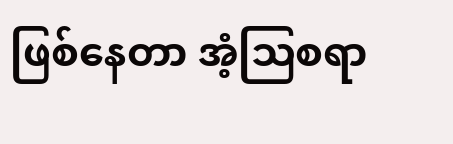ဖြစ်နေတာ အံ့ဩစရာ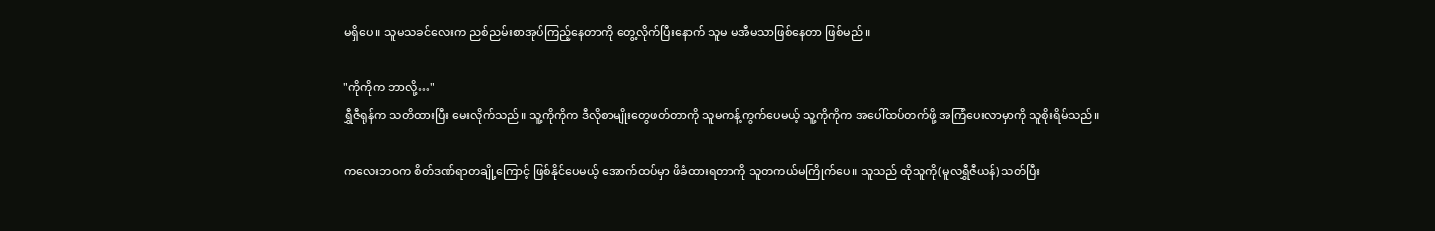မရှိပေ။ သူမသခင်လေးက ညစ်ညမ်းစာအုပ်ကြည့်နေတာကို တွေ့လိုက်ပြီးနောက် သူမ မအီမသာဖြစ်နေတာ ဖြစ်မည်။

"ကိုကိုက ဘာလို့…"
ရွှီဇီရုန်က သတိထားပြီး မေးလိုက်သည်။ သူ့ကိုကိုက ဒီလိုစာမျိုးတွေဖတ်တာကို သူမကန့်ကွက်ပေမယ့် သူ့ကိုကိုက အပေါ်ထပ်တက်ဖို့ အကြံပေးလာမှာကို သူစိုးရိမ်သည်။

ကလေးဘဝက ‌စိတ်ဒဏ်ရာတချို့ကြောင့် ဖြစ်နိုင်ပေမယ့် အောက်ထပ်မှာ ဖိခံထားရတာကို သူတကယ်မကြိုက်ပေ။ သူသည် ထိုသူကို(မူလရွှီဇီယန်) သတ်ပြီး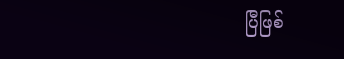ပြီဖြစ်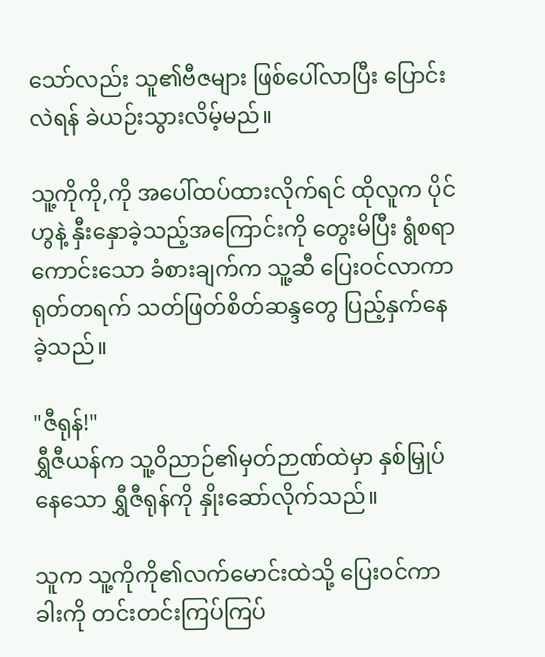သော်လည်း သူ၏ဗီဇများ ဖြစ်ပေါ်လာပြီး ပြောင်းလဲရန် ခဲယဉ်းသွားလိမ့်မည်။

သူ့ကိုကို,ကို အပေါ်ထပ်ထားလိုက်ရင် ထိုလူက ပိုင်ဟွနဲ့ နှီးနှောခဲ့သည့်အကြောင်းကို တွေးမိပြီး ရွံစရာကောင်းသော ခံစားချက်က သူ့ဆီ ပြေးဝင်လာကာ ရုတ်တရက် သတ်ဖြတ်စိတ်ဆန္ဒတွေ ပြည့်နှက်နေခဲ့သည်။

"ဇီရုန်!"
ရွှီဇီယန်က သူ့ဝိညာဉ်၏မှတ်ဉာဏ်ထဲမှာ နှစ်မြှုပ်နေသော ရွှီဇီရုန်ကို နှိုးဆော်လိုက်သည်။

သူက သူ့ကိုကို၏လက်မောင်းထဲသို့ ပြေးဝင်ကာ ခါးကို တင်းတင်းကြပ်ကြပ်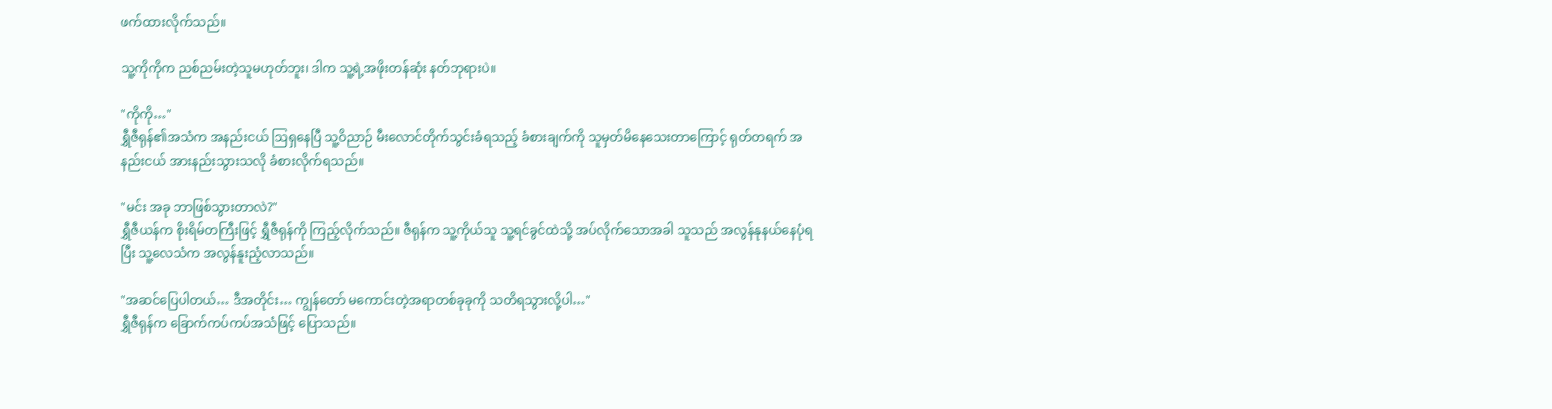ဖက်ထားလိုက်သည်။

သူ့ကိုကိုက ညစ်ညမ်းတဲ့သူမဟုတ်ဘူး၊ ဒါက သူ့ရဲ့အဖိုးတန်ဆုံး နတ်ဘုရားပဲ။

"ကိုကို…"
ရွှီဇီရုန်၏အသံက အနည်းငယ် ဩရှနေပြီ သူ့ဝိညာဉ် မီးလောင်တိုက်သွင်းခံရသည့် ခံစားချက်ကို သူမှတ်မိနေသေးတာကြောင့် ရုတ်တရက် အနည်းငယ် အားနည်းသွားသလို ခံစားလိုက်ရသည်။

"မင်း အခု ဘာဖြစ်သွားတာလဲ?"
ရွှီဇီယန်က စိုးရိမ်တကြီးဖြင့် ရွှီဇီရုန်ကို ကြည့်လိုက်သည်။ ဇီရုန်က သူ့ကိုယ်သူ သူ့ရင်ခွင်ထဲသို့ အပ်လိုက်သောအခါ သူသည် အလွန်နုနယ်နေပုံရပြီး သူ့လေသံက အလွန်နူးညံ့လာသည်။

"အဆင်ပြေပါတယ်… ဒီအတိုင်း… ကျွန်တော် မကောင်းတဲ့အရာတစ်ခုခုကို သတိရသွားလို့ပါ…"
ရွှီဇီရုန်က ခြောက်ကပ်ကပ်အသံဖြင့် ပြောသည်။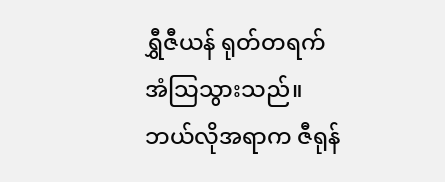ရွှီဇီယန် ရုတ်တရက် အံသြသွားသည်။ ဘယ်လိုအရာက ဇီရုန်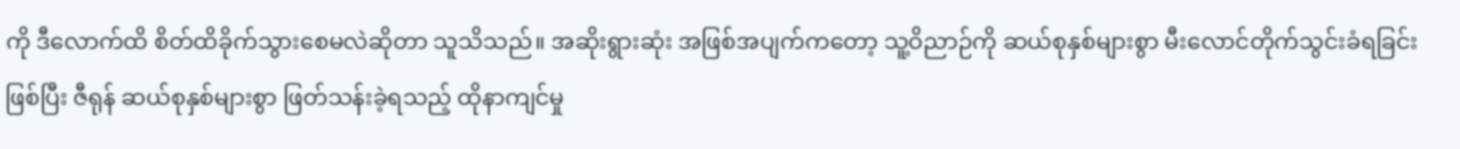ကို ဒီလောက်ထိ စိတ်ထိခိုက်သွားစေမလဲဆိုတာ သူသိသည်။ အဆိုးရွားဆုံး အဖြစ်အပျက်ကတော့ သူ့ဝိညာဉ်ကို ဆယ်စုနှစ်များစွာ မီးလောင်တိုက်သွင်းခံရခြင်းဖြစ်ပြီး ဇီရုန် ဆယ်စုနှစ်များစွာ ဖြတ်သန်းခဲ့ရသည့် ထိုနာကျင်မှု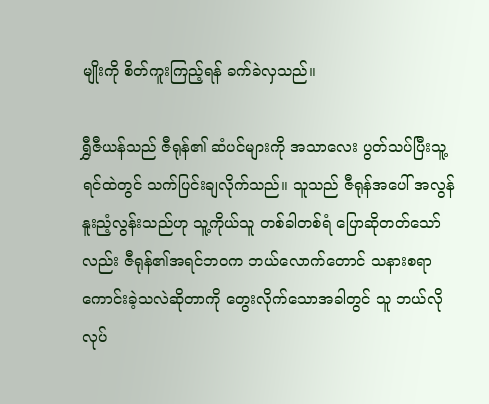မျိုးကို စိတ်ကူးကြည့်ရန် ခက်ခဲလှသည်။

ရွှီဇီယန်သည် ဇီရုန်၏ ဆံပင်များကို အသာလေး ပွတ်သပ်ပြီးသူ့ရင်ထဲတွင် သက်ပြင်းချလိုက်သည်။ သူသည် ဇီရုန်အပေါ် အလွန်နူးညံ့လွန်းသည်ဟု သူ့ကိုယ်သူ တစ်ခါတစ်ရံ ပြောဆိုတတ်သော်လည်း ဇီရုန်၏အရင်ဘဝက ဘယ်လောက်တောင် သနားစရာကောင်းခဲ့သလဲဆိုတာကို တွေးလိုက်သောအခါတွင် သူ ဘယ်လိုလုပ်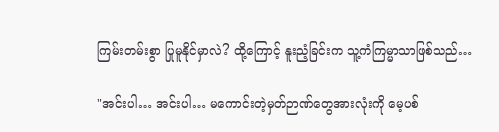ကြမ်းတမ်းစွာ ပြုမူနိုင်မှာလဲ? ထို့ကြောင့် နူးညံ့ခြင်းက သူ့ကံကြမ္မာသာဖြစ်သည်…

"အင်းပါ… အင်းပါ… မကောင်းတဲ့မှတ်ဉာဏ်တွေအားလုံးကို မေ့ပစ်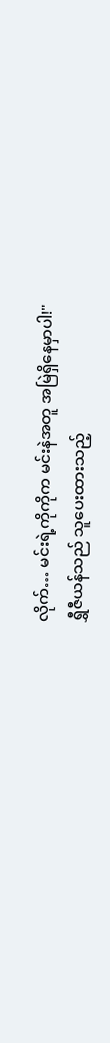လိုက်… မင်းရဲ့ကိုကိုက မင်းနဲအတူ အမြဲရှိနေမှာပါ!"
ရွှီဇီယန်သည် သူပေးထားသည့်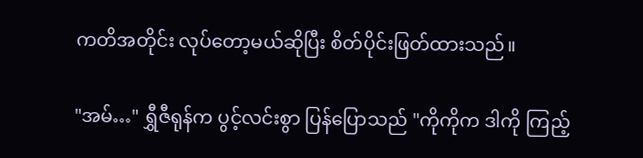ကတိအတိုင်း လုပ်တော့မယ်ဆိုပြီး စိတ်ပိုင်းဖြတ်ထားသည်။

"အမ်…" ရွှီဇီရုန်က ပွင့်လင်းစွာ ပြန်ပြောသည် "ကိုကိုက ဒါကို ကြည့်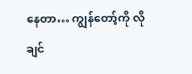နေတာ… ကျွန်တော့်ကို လိုချင်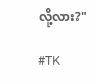လို့လား?"

#TK